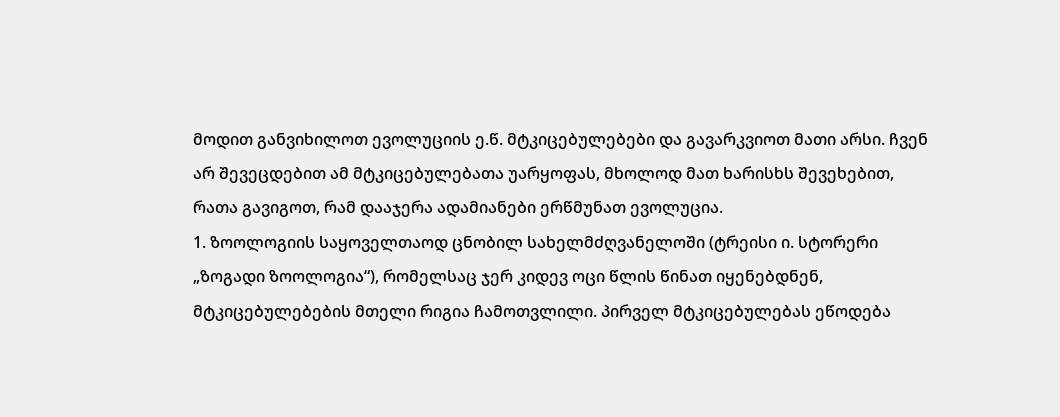მოდით განვიხილოთ ევოლუციის ე.წ. მტკიცებულებები და გავარკვიოთ მათი არსი. ჩვენ არ შევეცდებით ამ მტკიცებულებათა უარყოფას, მხოლოდ მათ ხარისხს შევეხებით, რათა გავიგოთ, რამ დააჯერა ადამიანები ერწმუნათ ევოლუცია.
1. ზოოლოგიის საყოველთაოდ ცნობილ სახელმძღვანელოში (ტრეისი ი. სტორერი „ზოგადი ზოოლოგია“), რომელსაც ჯერ კიდევ ოცი წლის წინათ იყენებდნენ, მტკიცებულებების მთელი რიგია ჩამოთვლილი. პირველ მტკიცებულებას ეწოდება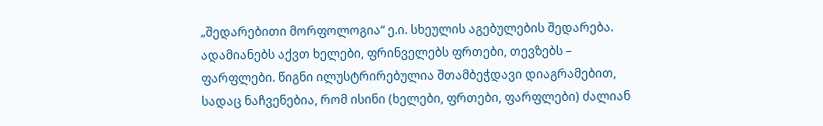„შედარებითი მორფოლოგია“ ე.ი. სხეულის აგებულების შედარება. ადამიანებს აქვთ ხელები, ფრინველებს ფრთები, თევზებს – ფარფლები. წიგნი ილუსტრირებულია შთამბეჭდავი დიაგრამებით, სადაც ნაჩვენებია, რომ ისინი (ხელები, ფრთები, ფარფლები) ძალიან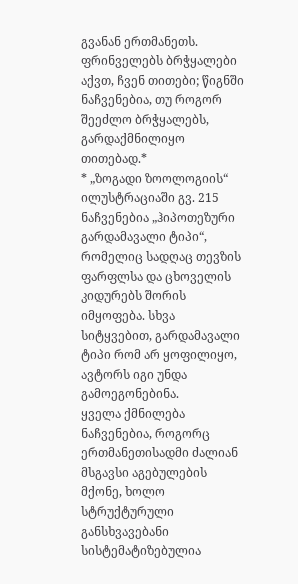გვანან ერთმანეთს. ფრინველებს ბრჭყალები აქვთ, ჩვენ თითები; წიგნში ნაჩვენებია, თუ როგორ შეეძლო ბრჭყალებს, გარდაქმნილიყო თითებად.*
* „ზოგადი ზოოლოგიის“ ილუსტრაციაში გვ. 215 ნაჩვენებია „ჰიპოთეზური გარდამავალი ტიპი“, რომელიც სადღაც თევზის ფარფლსა და ცხოველის კიდურებს შორის იმყოფება. სხვა სიტყვებით, გარდამავალი ტიპი რომ არ ყოფილიყო, ავტორს იგი უნდა გამოეგონებინა.
ყველა ქმნილება ნაჩვენებია, როგორც ერთმანეთისადმი ძალიან მსგავსი აგებულების მქონე, ხოლო სტრუქტურული განსხვავებანი სისტემატიზებულია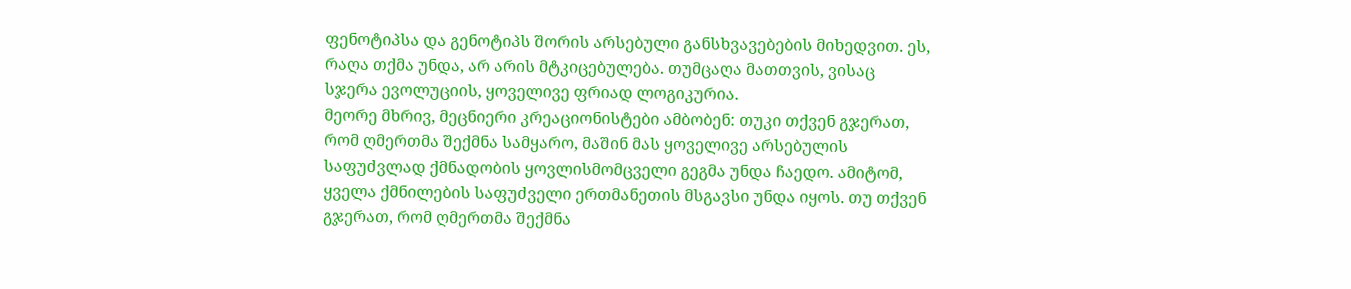ფენოტიპსა და გენოტიპს შორის არსებული განსხვავებების მიხედვით. ეს, რაღა თქმა უნდა, არ არის მტკიცებულება. თუმცაღა მათთვის, ვისაც სჯერა ევოლუციის, ყოველივე ფრიად ლოგიკურია.
მეორე მხრივ, მეცნიერი კრეაციონისტები ამბობენ: თუკი თქვენ გჯერათ, რომ ღმერთმა შექმნა სამყარო, მაშინ მას ყოველივე არსებულის საფუძვლად ქმნადობის ყოვლისმომცველი გეგმა უნდა ჩაედო. ამიტომ, ყველა ქმნილების საფუძველი ერთმანეთის მსგავსი უნდა იყოს. თუ თქვენ გჯერათ, რომ ღმერთმა შექმნა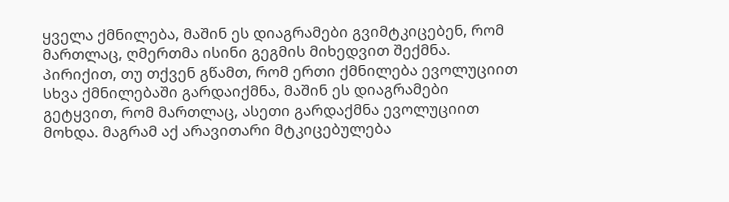ყველა ქმნილება, მაშინ ეს დიაგრამები გვიმტკიცებენ, რომ მართლაც, ღმერთმა ისინი გეგმის მიხედვით შექმნა. პირიქით, თუ თქვენ გწამთ, რომ ერთი ქმნილება ევოლუციით სხვა ქმნილებაში გარდაიქმნა, მაშინ ეს დიაგრამები გეტყვით, რომ მართლაც, ასეთი გარდაქმნა ევოლუციით მოხდა. მაგრამ აქ არავითარი მტკიცებულება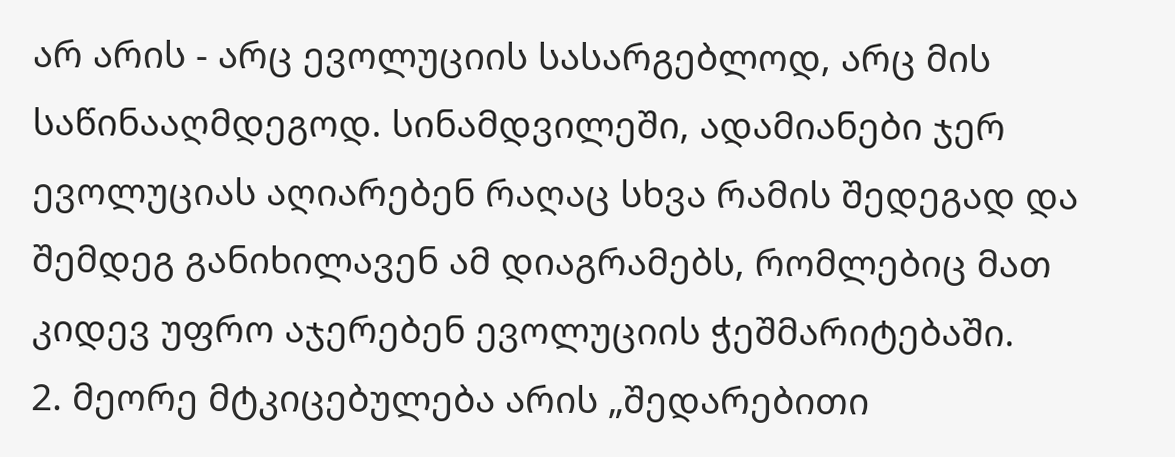არ არის - არც ევოლუციის სასარგებლოდ, არც მის საწინააღმდეგოდ. სინამდვილეში, ადამიანები ჯერ ევოლუციას აღიარებენ რაღაც სხვა რამის შედეგად და შემდეგ განიხილავენ ამ დიაგრამებს, რომლებიც მათ კიდევ უფრო აჯერებენ ევოლუციის ჭეშმარიტებაში.
2. მეორე მტკიცებულება არის „შედარებითი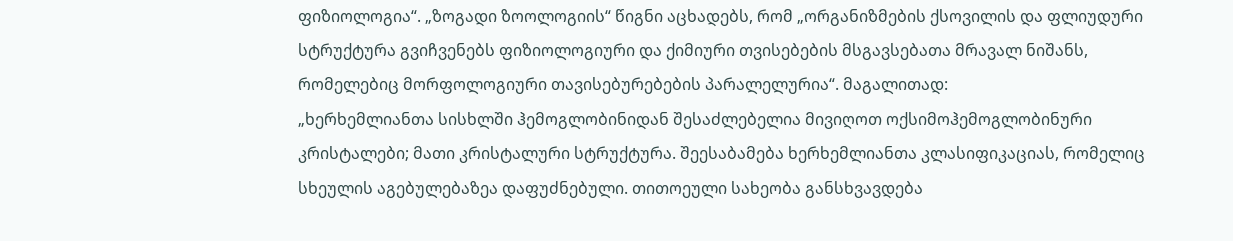ფიზიოლოგია“. „ზოგადი ზოოლოგიის“ წიგნი აცხადებს, რომ „ორგანიზმების ქსოვილის და ფლიუდური სტრუქტურა გვიჩვენებს ფიზიოლოგიური და ქიმიური თვისებების მსგავსებათა მრავალ ნიშანს, რომელებიც მორფოლოგიური თავისებურებების პარალელურია“. მაგალითად:
„ხერხემლიანთა სისხლში ჰემოგლობინიდან შესაძლებელია მივიღოთ ოქსიმოჰემოგლობინური კრისტალები; მათი კრისტალური სტრუქტურა. შეესაბამება ხერხემლიანთა კლასიფიკაციას, რომელიც სხეულის აგებულებაზეა დაფუძნებული. თითოეული სახეობა განსხვავდება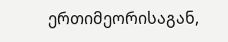ერთიმეორისაგან,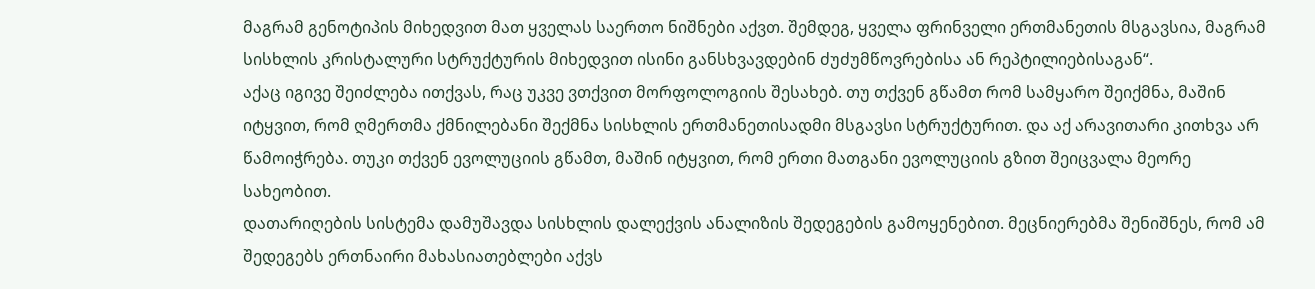მაგრამ გენოტიპის მიხედვით მათ ყველას საერთო ნიშნები აქვთ. შემდეგ, ყველა ფრინველი ერთმანეთის მსგავსია, მაგრამ სისხლის კრისტალური სტრუქტურის მიხედვით ისინი განსხვავდებინ ძუძუმწოვრებისა ან რეპტილიებისაგან“.
აქაც იგივე შეიძლება ითქვას, რაც უკვე ვთქვით მორფოლოგიის შესახებ. თუ თქვენ გწამთ რომ სამყარო შეიქმნა, მაშინ იტყვით, რომ ღმერთმა ქმნილებანი შექმნა სისხლის ერთმანეთისადმი მსგავსი სტრუქტურით. და აქ არავითარი კითხვა არ წამოიჭრება. თუკი თქვენ ევოლუციის გწამთ, მაშინ იტყვით, რომ ერთი მათგანი ევოლუციის გზით შეიცვალა მეორე სახეობით.
დათარიღების სისტემა დამუშავდა სისხლის დალექვის ანალიზის შედეგების გამოყენებით. მეცნიერებმა შენიშნეს, რომ ამ შედეგებს ერთნაირი მახასიათებლები აქვს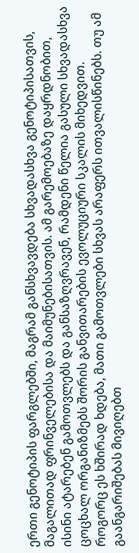ერთი გენოტიპის ფარგლებში, მაგრამ განსხვავდება სხვადასხვა გენოტიპისათვის, მაგალითად ფრინველებისა და მაიმუნებისათვის. ამ გარემოებაზე დაყრდნობით, ისინი ატარებენ გამოთვლებს და განსაზღვრავენ, რამდენი წელია გასული სხვადასხვა ცოცხალ ორგანიზმებს შორის განვითარების ევოლუციური სკალის მიხედვით. როგორც ეს ხშირად ხდება, მათი გამოთვლები სხვას არაფერს ითვალისწინებს. თუ ამ გაანგარიშებას მივიღებთ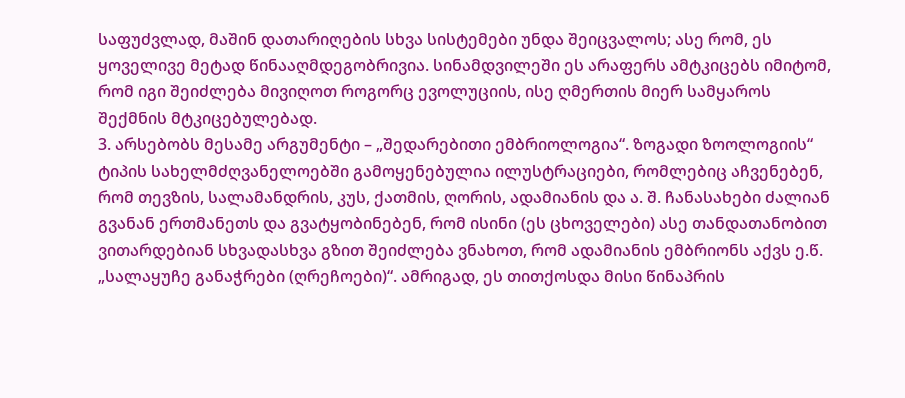საფუძვლად, მაშინ დათარიღების სხვა სისტემები უნდა შეიცვალოს; ასე რომ, ეს ყოველივე მეტად წინააღმდეგობრივია. სინამდვილეში ეს არაფერს ამტკიცებს იმიტომ, რომ იგი შეიძლება მივიღოთ როგორც ევოლუციის, ისე ღმერთის მიერ სამყაროს შექმნის მტკიცებულებად.
3. არსებობს მესამე არგუმენტი – „შედარებითი ემბრიოლოგია“. ზოგადი ზოოლოგიის“ ტიპის სახელმძღვანელოებში გამოყენებულია ილუსტრაციები, რომლებიც აჩვენებენ, რომ თევზის, სალამანდრის, კუს, ქათმის, ღორის, ადამიანის და ა. შ. ჩანასახები ძალიან გვანან ერთმანეთს და გვატყობინებენ, რომ ისინი (ეს ცხოველები) ასე თანდათანობით ვითარდებიან სხვადასხვა გზით შეიძლება ვნახოთ, რომ ადამიანის ემბრიონს აქვს ე.წ. „სალაყუჩე განაჭრები (ღრეჩოები)“. ამრიგად, ეს თითქოსდა მისი წინაპრის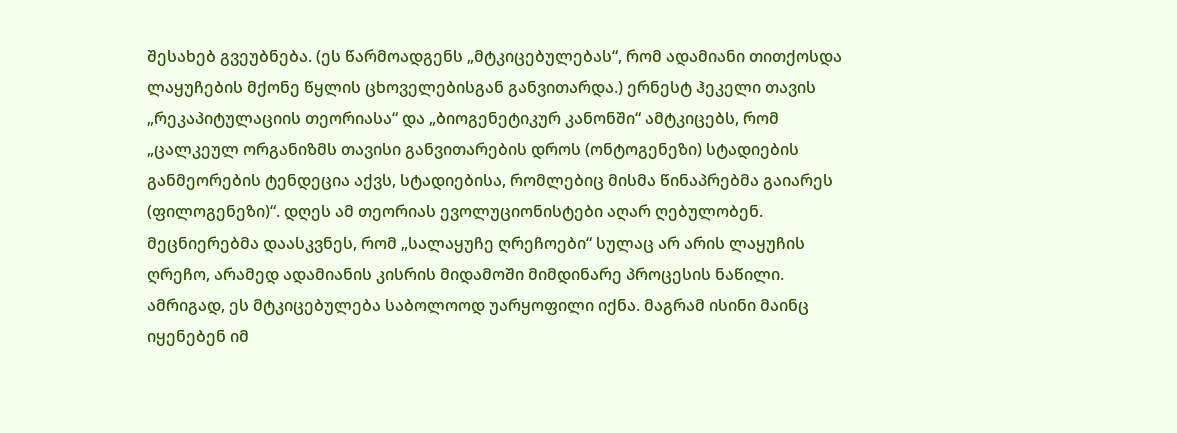შესახებ გვეუბნება. (ეს წარმოადგენს „მტკიცებულებას“, რომ ადამიანი თითქოსდა ლაყუჩების მქონე წყლის ცხოველებისგან განვითარდა.) ერნესტ ჰეკელი თავის „რეკაპიტულაციის თეორიასა“ და „ბიოგენეტიკურ კანონში“ ამტკიცებს, რომ „ცალკეულ ორგანიზმს თავისი განვითარების დროს (ონტოგენეზი) სტადიების განმეორების ტენდეცია აქვს, სტადიებისა, რომლებიც მისმა წინაპრებმა გაიარეს (ფილოგენეზი)“. დღეს ამ თეორიას ევოლუციონისტები აღარ ღებულობენ. მეცნიერებმა დაასკვნეს, რომ „სალაყუჩე ღრეჩოები“ სულაც არ არის ლაყუჩის ღრეჩო, არამედ ადამიანის კისრის მიდამოში მიმდინარე პროცესის ნაწილი. ამრიგად, ეს მტკიცებულება საბოლოოდ უარყოფილი იქნა. მაგრამ ისინი მაინც იყენებენ იმ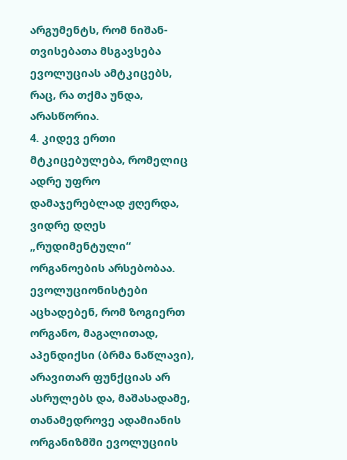არგუმენტს, რომ ნიშან-თვისებათა მსგავსება ევოლუციას ამტკიცებს, რაც, რა თქმა უნდა, არასწორია.
4. კიდევ ერთი მტკიცებულება, რომელიც ადრე უფრო დამაჯერებლად ჟღერდა, ვიდრე დღეს „რუდიმენტული“ ორგანოების არსებობაა. ევოლუციონისტები აცხადებენ, რომ ზოგიერთ ორგანო, მაგალითად, აპენდიქსი (ბრმა ნაწლავი), არავითარ ფუნქციას არ ასრულებს და, მაშასადამე, თანამედროვე ადამიანის ორგანიზმში ევოლუციის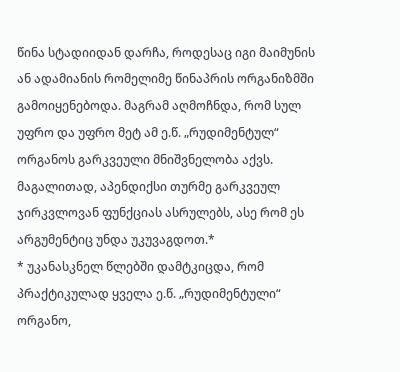წინა სტადიიდან დარჩა, როდესაც იგი მაიმუნის ან ადამიანის რომელიმე წინაპრის ორგანიზმში გამოიყენებოდა. მაგრამ აღმოჩნდა, რომ სულ უფრო და უფრო მეტ ამ ე.წ. „რუდიმენტულ“ ორგანოს გარკვეული მნიშვნელობა აქვს. მაგალითად, აპენდიქსი თურმე გარკვეულ ჯირკვლოვან ფუნქციას ასრულებს, ასე რომ ეს არგუმენტიც უნდა უკუვაგდოთ.*
* უკანასკნელ წლებში დამტკიცდა, რომ პრაქტიკულად ყველა ე.წ. „რუდიმენტული“ ორგანო,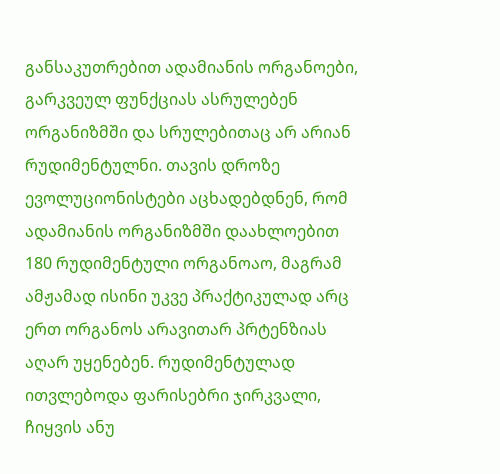განსაკუთრებით ადამიანის ორგანოები, გარკვეულ ფუნქციას ასრულებენ ორგანიზმში და სრულებითაც არ არიან რუდიმენტულნი. თავის დროზე ევოლუციონისტები აცხადებდნენ, რომ ადამიანის ორგანიზმში დაახლოებით 180 რუდიმენტული ორგანოაო, მაგრამ ამჟამად ისინი უკვე პრაქტიკულად არც ერთ ორგანოს არავითარ პრტენზიას აღარ უყენებენ. რუდიმენტულად ითვლებოდა ფარისებრი ჯირკვალი, ჩიყვის ანუ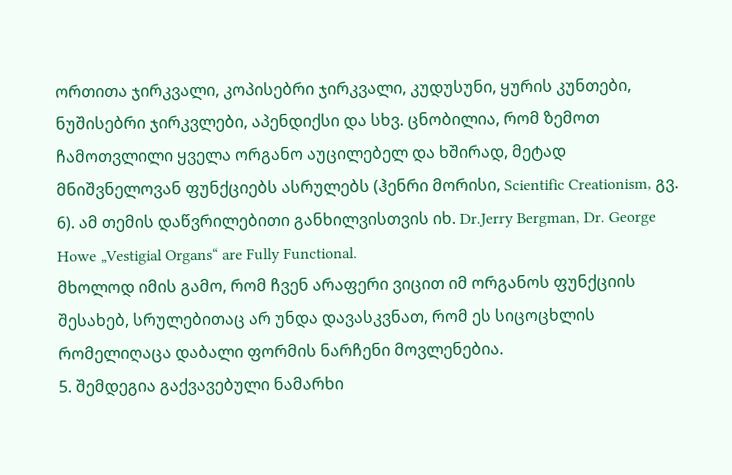ორთითა ჯირკვალი, კოპისებრი ჯირკვალი, კუდუსუნი, ყურის კუნთები, ნუშისებრი ჯირკვლები, აპენდიქსი და სხვ. ცნობილია, რომ ზემოთ ჩამოთვლილი ყველა ორგანო აუცილებელ და ხშირად, მეტად მნიშვნელოვან ფუნქციებს ასრულებს (ჰენრი მორისი, Scientific Creationism, გვ. 6). ამ თემის დაწვრილებითი განხილვისთვის იხ. Dr.Jerry Bergman, Dr. George Howe „Vestigial Organs“ are Fully Functional.
მხოლოდ იმის გამო, რომ ჩვენ არაფერი ვიცით იმ ორგანოს ფუნქციის შესახებ, სრულებითაც არ უნდა დავასკვნათ, რომ ეს სიცოცხლის რომელიღაცა დაბალი ფორმის ნარჩენი მოვლენებია.
5. შემდეგია გაქვავებული ნამარხი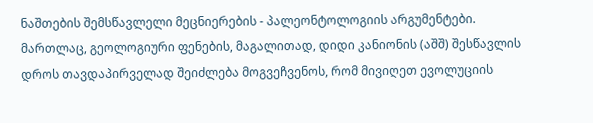ნაშთების შემსწავლელი მეცნიერების - პალეონტოლოგიის არგუმენტები. მართლაც, გეოლოგიური ფენების, მაგალითად, დიდი კანიონის (აშშ) შესწავლის დროს თავდაპირველად შეიძლება მოგვეჩვენოს, რომ მივიღეთ ევოლუციის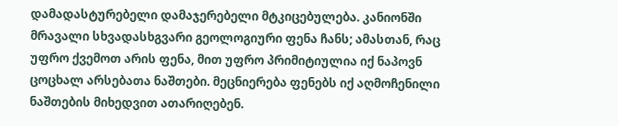დამადასტურებელი დამაჯერებელი მტკიცებულება. კანიონში მრავალი სხვადასხგვარი გეოლოგიური ფენა ჩანს; ამასთან, რაც უფრო ქვემოთ არის ფენა, მით უფრო პრიმიტიულია იქ ნაპოვნ ცოცხალ არსებათა ნაშთები. მეცნიერება ფენებს იქ აღმოჩენილი ნაშთების მიხედვით ათარიღებენ.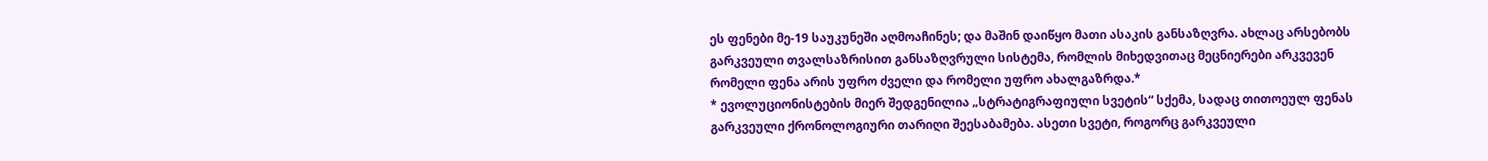ეს ფენები მე-19 საუკუნეში აღმოაჩინეს; და მაშინ დაიწყო მათი ასაკის განსაზღვრა. ახლაც არსებობს გარკვეული თვალსაზრისით განსაზღვრული სისტემა, რომლის მიხედვითაც მეცნიერები არკვევენ რომელი ფენა არის უფრო ძველი და რომელი უფრო ახალგაზრდა.*
* ევოლუციონისტების მიერ შედგენილია „სტრატიგრაფიული სვეტის“ სქემა, სადაც თითოეულ ფენას გარკვეული ქრონოლოგიური თარიღი შეესაბამება. ასეთი სვეტი, როგორც გარკვეული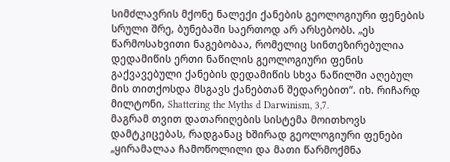სიმძლავრის მქონე ნალექი ქანების გეოლოგიური ფენების სრული შრე, ბუნებაში საერთოდ არ არსებობს. „ეს წარმოსახვითი ნაგებობაა, რომელიც სინთეზირებულია დედამიწის ერთი ნაწილის გეოლოგიური ფენის გაქვავებული ქანების დედამიწის სხვა ნაწილში აღებულ მის თითქოსდა მსგავს ქანებთან შედარებით“. იხ. რიჩარდ მილტონი, Shattering the Myths d Darwinism, 3,7.
მაგრამ თვით დათარიღების სისტემა მოითხოვს დამტკიცებას, რადგანაც ხშირად გეოლოგიური ფენები „ყირამალაა ჩამოწოლილი და მათი წარმოქმნა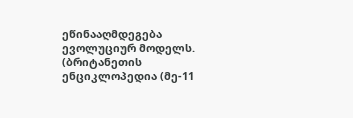ეწინააღმდეგება ევოლუციურ მოდელს. (ბრიტანეთის ენციკლოპედია (მე-11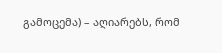გამოცემა) – აღიარებს, რომ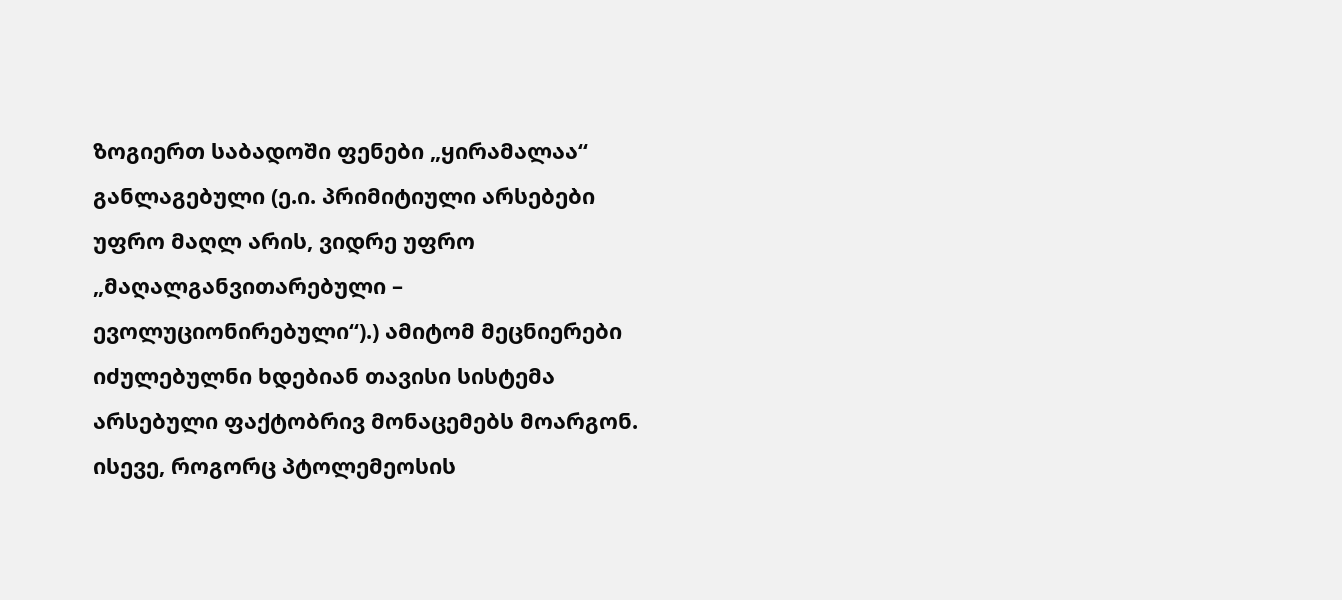ზოგიერთ საბადოში ფენები „ყირამალაა“ განლაგებული (ე.ი. პრიმიტიული არსებები უფრო მაღლ არის, ვიდრე უფრო „მაღალგანვითარებული – ევოლუციონირებული“).) ამიტომ მეცნიერები იძულებულნი ხდებიან თავისი სისტემა არსებული ფაქტობრივ მონაცემებს მოარგონ. ისევე, როგორც პტოლემეოსის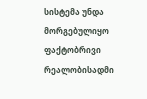სისტემა უნდა მორგებულიყო ფაქტობრივი რეალობისადმი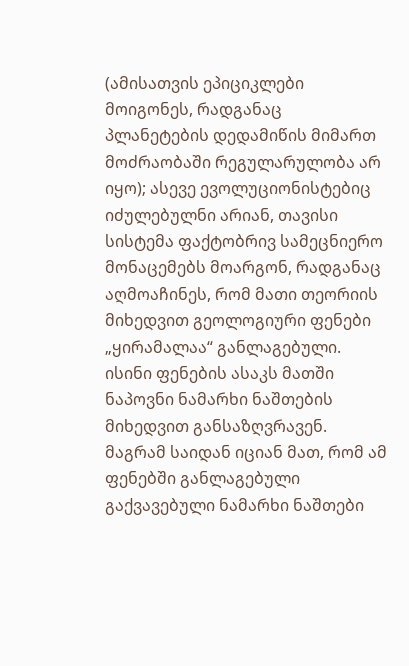(ამისათვის ეპიციკლები მოიგონეს, რადგანაც პლანეტების დედამიწის მიმართ მოძრაობაში რეგულარულობა არ იყო); ასევე ევოლუციონისტებიც იძულებულნი არიან, თავისი სისტემა ფაქტობრივ სამეცნიერო მონაცემებს მოარგონ, რადგანაც აღმოაჩინეს, რომ მათი თეორიის მიხედვით გეოლოგიური ფენები „ყირამალაა“ განლაგებული. ისინი ფენების ასაკს მათში ნაპოვნი ნამარხი ნაშთების მიხედვით განსაზღვრავენ. მაგრამ საიდან იციან მათ, რომ ამ ფენებში განლაგებული გაქვავებული ნამარხი ნაშთები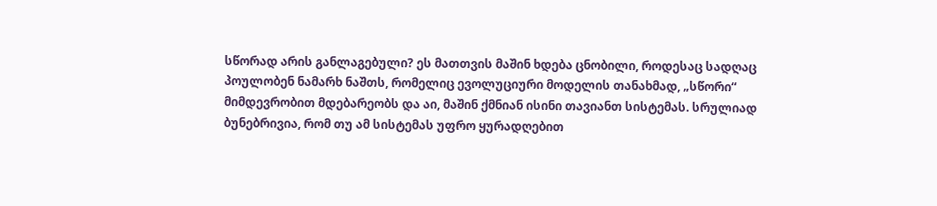სწორად არის განლაგებული? ეს მათთვის მაშინ ხდება ცნობილი, როდესაც სადღაც პოულობენ ნამარხ ნაშთს, რომელიც ევოლუციური მოდელის თანახმად, „სწორი“ მიმდევრობით მდებარეობს და აი, მაშინ ქმნიან ისინი თავიანთ სისტემას. სრულიად ბუნებრივია, რომ თუ ამ სისტემას უფრო ყურადღებით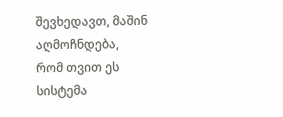შევხედავთ, მაშინ აღმოჩნდება, რომ თვით ეს სისტემა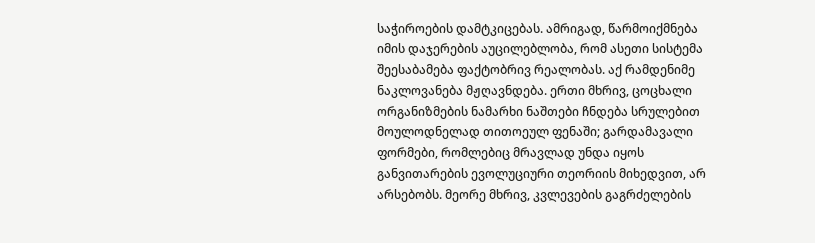საჭიროების დამტკიცებას. ამრიგად, წარმოიქმნება იმის დაჯერების აუცილებლობა, რომ ასეთი სისტემა შეესაბამება ფაქტობრივ რეალობას. აქ რამდენიმე ნაკლოვანება მჟღავნდება. ერთი მხრივ, ცოცხალი ორგანიზმების ნამარხი ნაშთები ჩნდება სრულებით მოულოდნელად თითოეულ ფენაში; გარდამავალი ფორმები, რომლებიც მრავლად უნდა იყოს განვითარების ევოლუციური თეორიის მიხედვით, არ არსებობს. მეორე მხრივ, კვლევების გაგრძელების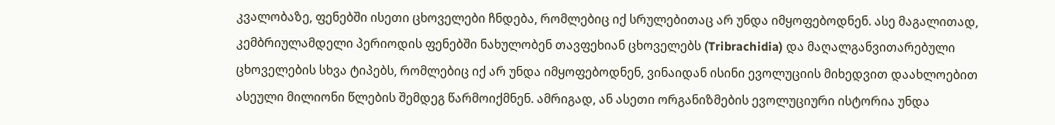კვალობაზე, ფენებში ისეთი ცხოველები ჩნდება, რომლებიც იქ სრულებითაც არ უნდა იმყოფებოდნენ. ასე მაგალითად, კემბრიულამდელი პერიოდის ფენებში ნახულობენ თავფეხიან ცხოველებს (Tribrachidia) და მაღალგანვითარებული ცხოველების სხვა ტიპებს, რომლებიც იქ არ უნდა იმყოფებოდნენ, ვინაიდან ისინი ევოლუციის მიხედვით დაახლოებით ასეული მილიონი წლების შემდეგ წარმოიქმნენ. ამრიგად, ან ასეთი ორგანიზმების ევოლუციური ისტორია უნდა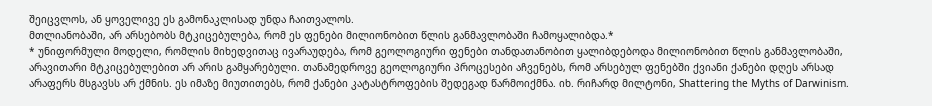შეიცვლოს, ან ყოველივე ეს გამონაკლისად უნდა ჩაითვალოს.
მთლიანობაში, არ არსებობს მტკიცებულება, რომ ეს ფენები მილიონობით წლის განმავლობაში ჩამოყალიბდა.*
* უნიფორმული მოდელი, რომლის მიხედვითაც ივარაუდება, რომ გეოლოგიური ფენები თანდათანობით ყალიბდებოდა მილიონობით წლის განმავლობაში, არავითარი მტკიცებულებით არ არის გამყარებული. თანამედროვე გეოლოგიური პროცესები აჩვენებს, რომ არსებულ ფენებში ქვიანი ქანები დღეს არსად არაფერს მსგავსს არ ქმნის. ეს იმაზე მიუთითებს, რომ ქანები კატასტროფების შედეგად წარმოიქმნა. იხ. რიჩარდ მილტონი, Shattering the Myths of Darwinism.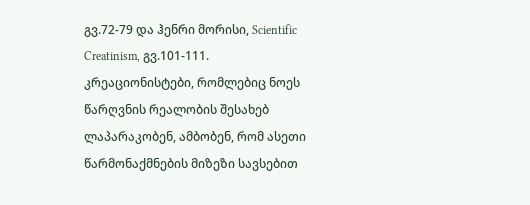გვ.72-79 და ჰენრი მორისი, Scientific Creatinism, გვ.101-111.
კრეაციონისტები, რომლებიც ნოეს წარღვნის რეალობის შესახებ ლაპარაკობენ, ამბობენ, რომ ასეთი წარმონაქმნების მიზეზი სავსებით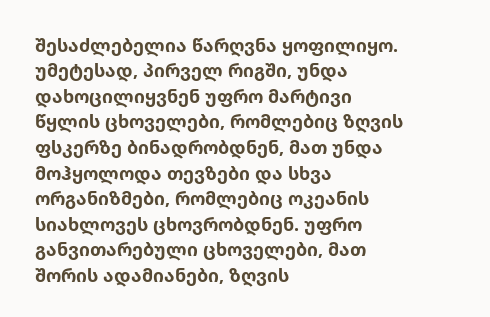შესაძლებელია წარღვნა ყოფილიყო. უმეტესად, პირველ რიგში, უნდა დახოცილიყვნენ უფრო მარტივი წყლის ცხოველები, რომლებიც ზღვის ფსკერზე ბინადრობდნენ, მათ უნდა მოჰყოლოდა თევზები და სხვა ორგანიზმები, რომლებიც ოკეანის სიახლოვეს ცხოვრობდნენ. უფრო განვითარებული ცხოველები, მათ შორის ადამიანები, ზღვის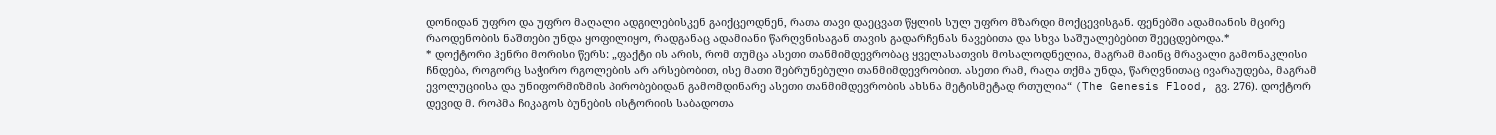დონიდან უფრო და უფრო მაღალი ადგილებისკენ გაიქცეოდნენ, რათა თავი დაეცვათ წყლის სულ უფრო მზარდი მოქცევისგან. ფენებში ადამიანის მცირე რაოდენობის ნაშთები უნდა ყოფილიყო, რადგანაც ადამიანი წარღვნისაგან თავის გადარჩენას ნავებითა და სხვა საშუალებებით შეეცდებოდა.*
* დოქტორი ჰენრი მორისი წერს: „ფაქტი ის არის, რომ თუმცა ასეთი თანმიმდევრობაც ყველასათვის მოსალოდნელია, მაგრამ მაინც მრავალი გამონაკლისი ჩნდება, როგორც საჭირო რგოლების არ არსებობით, ისე მათი შებრუნებული თანმიმდევრობით. ასეთი რამ, რაღა თქმა უნდა, წარღვნითაც ივარაუდება, მაგრამ ევოლუციისა და უნიფორმიზმის პირობებიდან გამომდინარე ასეთი თანმიმდევრობის ახსნა მეტისმეტად რთულია“ (The Genesis Flood, გვ. 276). დოქტორ დევიდ მ. როპმა ჩიკაგოს ბუნების ისტორიის საბადოთა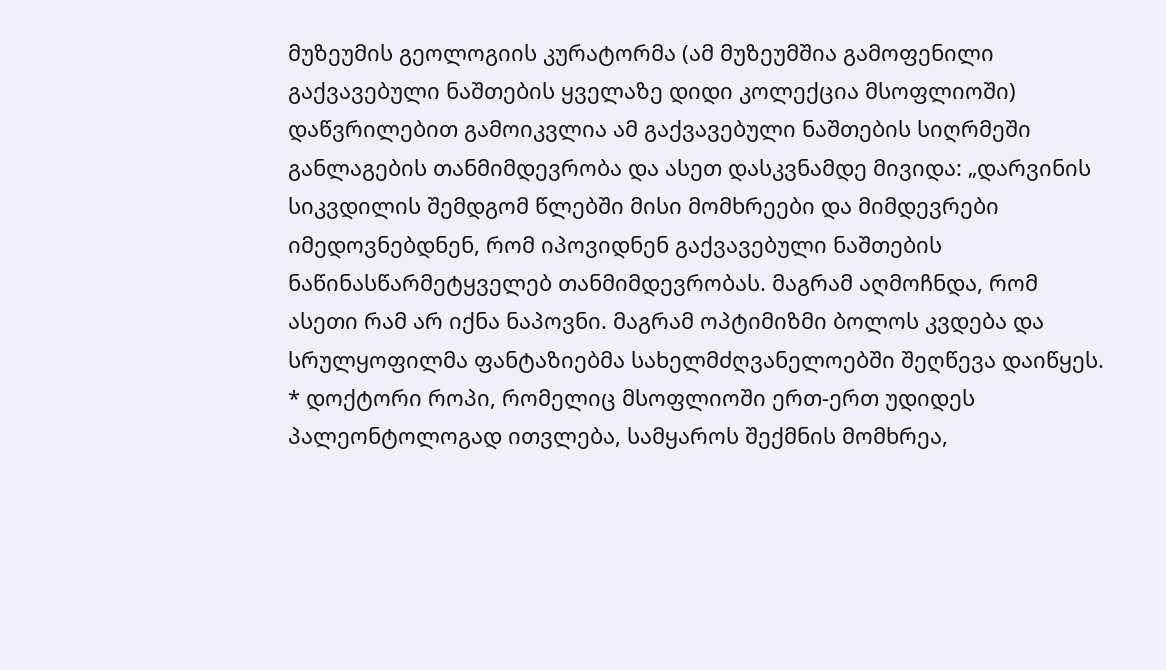მუზეუმის გეოლოგიის კურატორმა (ამ მუზეუმშია გამოფენილი გაქვავებული ნაშთების ყველაზე დიდი კოლექცია მსოფლიოში) დაწვრილებით გამოიკვლია ამ გაქვავებული ნაშთების სიღრმეში განლაგების თანმიმდევრობა და ასეთ დასკვნამდე მივიდა: „დარვინის სიკვდილის შემდგომ წლებში მისი მომხრეები და მიმდევრები იმედოვნებდნენ, რომ იპოვიდნენ გაქვავებული ნაშთების ნაწინასწარმეტყველებ თანმიმდევრობას. მაგრამ აღმოჩნდა, რომ ასეთი რამ არ იქნა ნაპოვნი. მაგრამ ოპტიმიზმი ბოლოს კვდება და სრულყოფილმა ფანტაზიებმა სახელმძღვანელოებში შეღწევა დაიწყეს.
* დოქტორი როპი, რომელიც მსოფლიოში ერთ-ერთ უდიდეს პალეონტოლოგად ითვლება, სამყაროს შექმნის მომხრეა,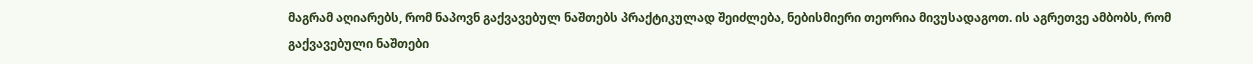მაგრამ აღიარებს, რომ ნაპოვნ გაქვავებულ ნაშთებს პრაქტიკულად შეიძლება, ნებისმიერი თეორია მივუსადაგოთ. ის აგრეთვე ამბობს, რომ გაქვავებული ნაშთები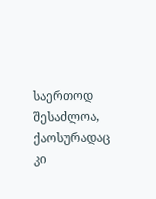საერთოდ შესაძლოა, ქაოსურადაც კი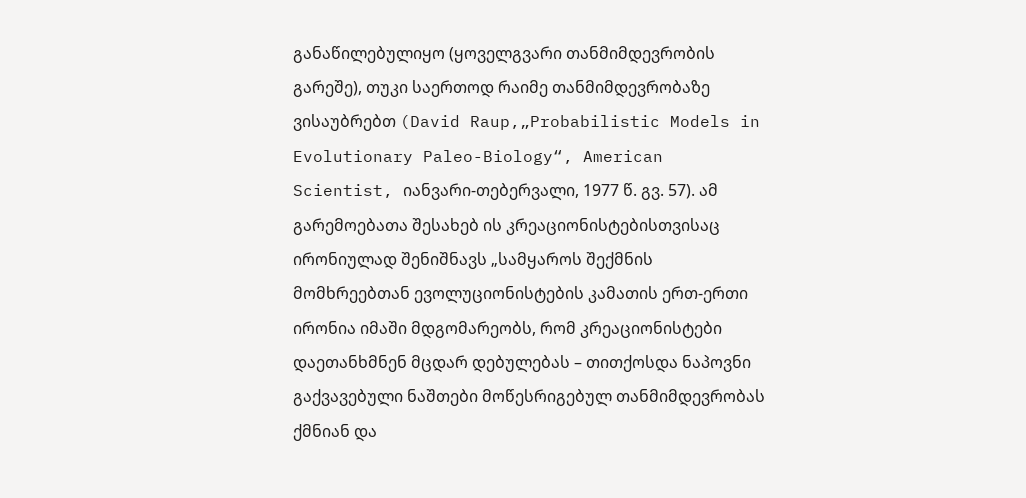განაწილებულიყო (ყოველგვარი თანმიმდევრობის გარეშე), თუკი საერთოდ რაიმე თანმიმდევრობაზე ვისაუბრებთ (David Raup,„Probabilistic Models in Evolutionary Paleo-Biology“, American Scientist, იანვარი-თებერვალი, 1977 წ. გვ. 57). ამ გარემოებათა შესახებ ის კრეაციონისტებისთვისაც ირონიულად შენიშნავს „სამყაროს შექმნის მომხრეებთან ევოლუციონისტების კამათის ერთ-ერთი ირონია იმაში მდგომარეობს, რომ კრეაციონისტები დაეთანხმნენ მცდარ დებულებას – თითქოსდა ნაპოვნი გაქვავებული ნაშთები მოწესრიგებულ თანმიმდევრობას ქმნიან და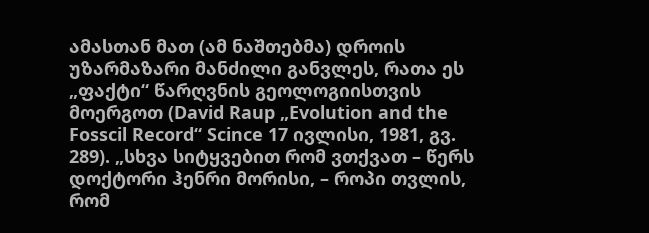ამასთან მათ (ამ ნაშთებმა) დროის უზარმაზარი მანძილი განვლეს, რათა ეს „ფაქტი“ წარღვნის გეოლოგიისთვის მოერგოთ (David Raup „Evolution and the Fosscil Record“ Scince 17 ივლისი, 1981, გვ. 289). „სხვა სიტყვებით რომ ვთქვათ – წერს დოქტორი ჰენრი მორისი, – როპი თვლის, რომ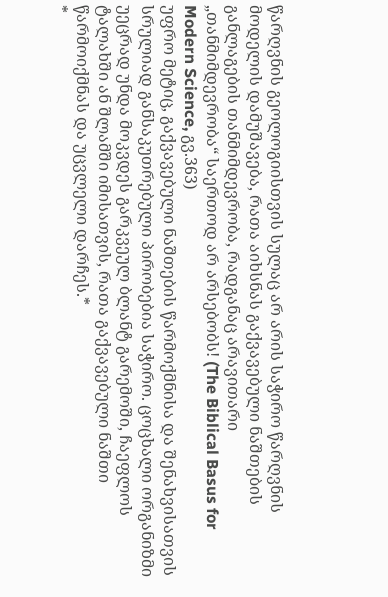წარღვნის გეოლოგიისთვის სულაც არ არის საჭირო წარღვნის მოდელის დამუშავება, რათა აიხსნას გაქვავებული ნაშთების განლაგების თანმიმდევრობა, რადგანაც არავითარი „თანმიმდევრობა“ საერთოდ არ არსებობს! (The Biblical Basus for Modern Science, გვ.363)
უფრო მეტიც, გაქვავებული ნაშთების წარმოქმნისა და შენახვისათვის სრულიად განსაკუთრებული პირობებია საჭირო. ცოცხალი ორგანიზმი უეცრად უნდა მოკვდეს გარკვეულ ბლანტ გარემოში, ჩაეფლოს ტალახში ან შლამში იმისათვის, რათა გაქვავებული ნაშთი წარმოიქმნას და უცვლელი დარჩეს.*
*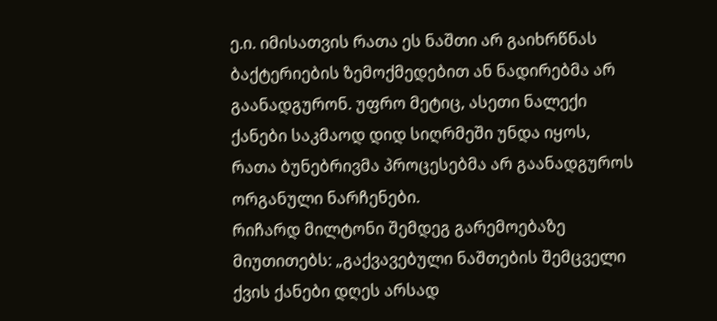ე.ი. იმისათვის რათა ეს ნაშთი არ გაიხრწნას ბაქტერიების ზემოქმედებით ან ნადირებმა არ გაანადგურონ. უფრო მეტიც, ასეთი ნალექი ქანები საკმაოდ დიდ სიღრმეში უნდა იყოს, რათა ბუნებრივმა პროცესებმა არ გაანადგუროს ორგანული ნარჩენები.
რიჩარდ მილტონი შემდეგ გარემოებაზე მიუთითებს: „გაქვავებული ნაშთების შემცველი ქვის ქანები დღეს არსად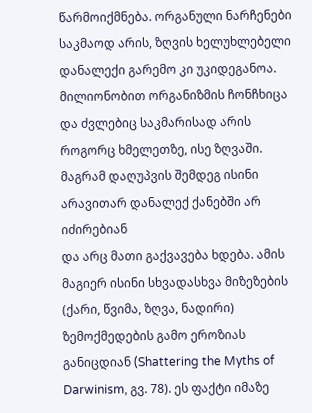წარმოიქმნება. ორგანული ნარჩენები საკმაოდ არის, ზღვის ხელუხლებელი დანალექი გარემო კი უკიდეგანოა. მილიონობით ორგანიზმის ჩონჩხიცა და ძვლებიც საკმარისად არის როგორც ხმელეთზე, ისე ზღვაში. მაგრამ დაღუპვის შემდეგ ისინი არავითარ დანალექ ქანებში არ იძირებიან
და არც მათი გაქვავება ხდება. ამის მაგიერ ისინი სხვადასხვა მიზეზების (ქარი, წვიმა, ზღვა, ნადირი) ზემოქმედების გამო ეროზიას განიცდიან (Shattering the Myths of Darwinism, გვ. 78). ეს ფაქტი იმაზე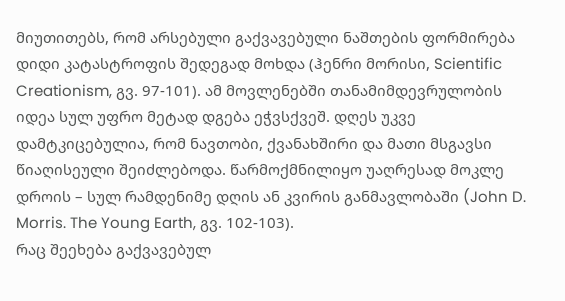მიუთითებს, რომ არსებული გაქვავებული ნაშთების ფორმირება დიდი კატასტროფის შედეგად მოხდა (ჰენრი მორისი, Scientific Creationism, გვ. 97-101). ამ მოვლენებში თანამიმდევრულობის იდეა სულ უფრო მეტად დგება ეჭვსქვეშ. დღეს უკვე დამტკიცებულია, რომ ნავთობი, ქვანახშირი და მათი მსგავსი წიაღისეული შეიძლებოდა. წარმოქმნილიყო უაღრესად მოკლე დროის – სულ რამდენიმე დღის ან კვირის განმავლობაში (John D. Morris. The Young Earth, გვ. 102-103).
რაც შეეხება გაქვავებულ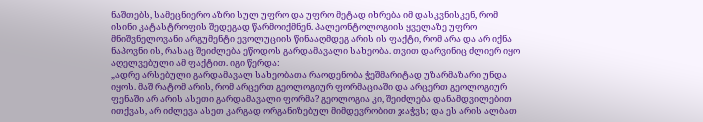ნაშთებს, სამეცნიერო აზრი სულ უფრო და უფრო მეტად იხრება იმ დასკვნისკენ, რომ ისინი კატასტროფის შედეგად წარმოიქმნენ. პალეონტოლოგიის ყველაზე უფრო მნიშვნელოვანი არგუმენტი ევოლუციის წინააღმდეგ არის ის ფაქტი, რომ არა და არ იქნა ნაპოვნი ის, რასაც შეიძლება ეწოდოს გარდამავალი სახეობა. თვით დარვინიც ძლიერ იყო აღელვებული ამ ფაქტით. იგი წერდა:
„ადრე არსებული გარდამავალ სახეობათა რაოდენობა ჭეშმარიტად უზარმაზარი უნდა იყოს. მაშ რატომ არის, რომ არცერთ გეოლოგიურ ფორმაციაში და არცერთ გეოლოგიურ ფენაში არ არის ასეთი გარდამავალი ფორმა? გეოლოგია კი, შეიძლება დანამდვილებით ითქვას, არ იძლევა ასეთ კარგად ორგანიზებულ მიმდევრობით ჯაჭვს; და ეს არის ალბათ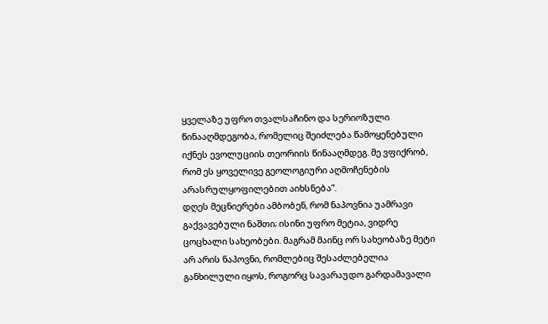ყველაზე უფრო თვალსაჩინო და სერიოზული წინააღმდეგობა, რომელიც შეიძლება წამოყენებული იქნეს ევოლუციის თეორიის წინააღმდეგ. მე ვფიქრობ, რომ ეს ყოველივე გეოლოგიური აღმოჩენების არასრულყოფილებით აიხსნება“.
დღეს მეცნიერები ამბობენ, რომ ნაპოვნია უამრავი გაქვავებული ნაშთი; ისინი უფრო მეტია, ვიდრე ცოცხალი სახეობები. მაგრამ მაინც ორ სახეობაზე მეტი არ არის ნაპოვნი, რომლებიც შესაძლებელია განხილული იყოს, როგორც სავარაუდო გარდამავალი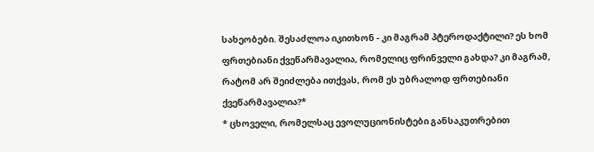სახეობები. შესაძლოა იკითხონ - კი მაგრამ პტეროდაქტილი? ეს ხომ ფრთებიანი ქვეწარმავალია, რომელიც ფრინველი გახდა? კი მაგრამ, რატომ არ შეიძლება ითქვას, რომ ეს უბრალოდ ფრთებიანი ქვეწარმავალია?*
* ცხოველი, რომელსაც ევოლუციონისტები განსაკუთრებით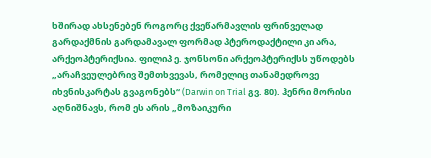ხშირად ახსენებენ როგორც ქვეწარმავლის ფრინველად გარდაქმნის გარდამავალ ფორმად პტეროდაქტილი კი არა, არქეოპტერიქსია. ფილიპ ე. ჯონსონი არქეოპტერიქსს უწოდებს „არაჩვეულებრივ შემთხვევას, რომელიც თანამედროვე იხვნისკარტას გვაგონებს“ (Darwin on Trial გვ. 80). ჰენრი მორისი აღნიშნავს, რომ ეს არის „მოზაიკური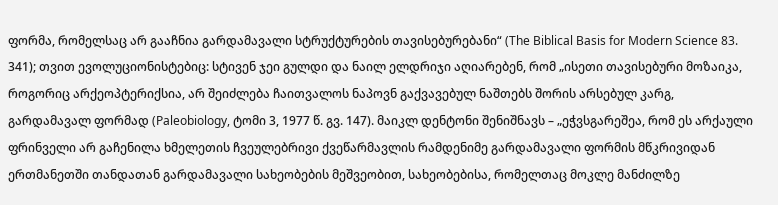ფორმა, რომელსაც არ გააჩნია გარდამავალი სტრუქტურების თავისებურებანი“ (The Biblical Basis for Modern Science 83. 341); თვით ევოლუციონისტებიც: სტივენ ჯეი გულდი და ნაილ ელდრიჯი აღიარებენ, რომ „ისეთი თავისებური მოზაიკა, როგორიც არქეოპტერიქსია, არ შეიძლება ჩაითვალოს ნაპოვნ გაქვავებულ ნაშთებს შორის არსებულ კარგ, გარდამავალ ფორმად (Paleobiology, ტომი 3, 1977 წ. გვ. 147). მაიკლ დენტონი შენიშნავს – „ეჭვსგარეშეა, რომ ეს არქაული ფრინველი არ გაჩენილა ხმელეთის ჩვეულებრივი ქვეწარმავლის რამდენიმე გარდამავალი ფორმის მწკრივიდან ერთმანეთში თანდათან გარდამავალი სახეობების მეშვეობით, სახეობებისა, რომელთაც მოკლე მანძილზე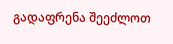გადაფრენა შეეძლოთ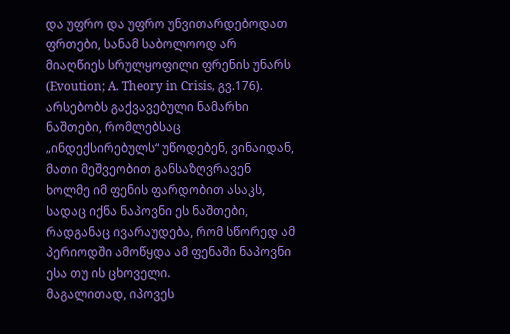და უფრო და უფრო უნვითარდებოდათ ფრთები, სანამ საბოლოოდ არ მიაღწიეს სრულყოფილი ფრენის უნარს (Evoution; A. Theory in Crisis, გვ.176).
არსებობს გაქვავებული ნამარხი ნაშთები, რომლებსაც „ინდექსირებულს“ უწოდებენ, ვინაიდან, მათი მეშვეობით განსაზღვრავენ ხოლმე იმ ფენის ფარდობით ასაკს, სადაც იქნა ნაპოვნი ეს ნაშთები, რადგანაც ივარაუდება, რომ სწორედ ამ პერიოდში ამოწყდა ამ ფენაში ნაპოვნი ესა თუ ის ცხოველი.
მაგალითად, იპოვეს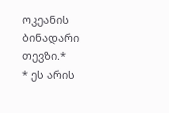ოკეანის ბინადარი თევზი.*
* ეს არის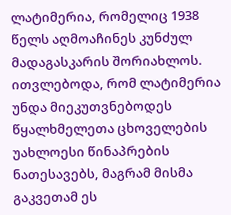ლატიმერია, რომელიც 1938 წელს აღმოაჩინეს კუნძულ მადაგასკარის შორიახლოს. ითვლებოდა, რომ ლატიმერია უნდა მიეკუთვნებოდეს წყალხმელეთა ცხოველების უახლოესი წინაპრების ნათესავებს, მაგრამ მისმა გაკვეთამ ეს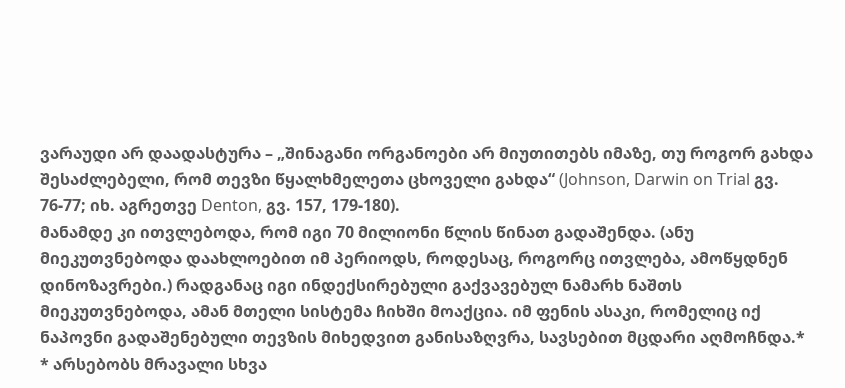ვარაუდი არ დაადასტურა – „შინაგანი ორგანოები არ მიუთითებს იმაზე, თუ როგორ გახდა შესაძლებელი, რომ თევზი წყალხმელეთა ცხოველი გახდა“ (Johnson, Darwin on Trial გვ. 76-77; იხ. აგრეთვე Denton, გვ. 157, 179-180).
მანამდე კი ითვლებოდა, რომ იგი 70 მილიონი წლის წინათ გადაშენდა. (ანუ მიეკუთვნებოდა დაახლოებით იმ პერიოდს, როდესაც, როგორც ითვლება, ამოწყდნენ დინოზავრები.) რადგანაც იგი ინდექსირებული გაქვავებულ ნამარხ ნაშთს მიეკუთვნებოდა, ამან მთელი სისტემა ჩიხში მოაქცია. იმ ფენის ასაკი, რომელიც იქ ნაპოვნი გადაშენებული თევზის მიხედვით განისაზღვრა, სავსებით მცდარი აღმოჩნდა.*
* არსებობს მრავალი სხვა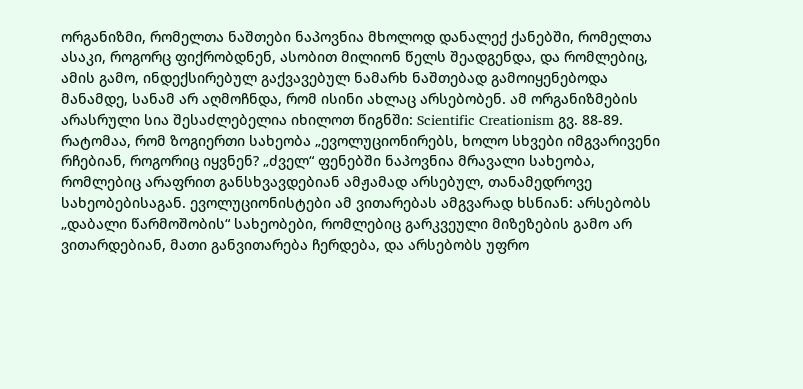ორგანიზმი, რომელთა ნაშთები ნაპოვნია მხოლოდ დანალექ ქანებში, რომელთა ასაკი, როგორც ფიქრობდნენ, ასობით მილიონ წელს შეადგენდა, და რომლებიც, ამის გამო, ინდექსირებულ გაქვავებულ ნამარხ ნაშთებად გამოიყენებოდა მანამდე, სანამ არ აღმოჩნდა, რომ ისინი ახლაც არსებობენ. ამ ორგანიზმების არასრული სია შესაძლებელია იხილოთ წიგნში: Scientific Creationism გვ. 88-89.
რატომაა, რომ ზოგიერთი სახეობა „ევოლუციონირებს, ხოლო სხვები იმგვარივენი რჩებიან, როგორიც იყვნენ? „ძველ“ ფენებში ნაპოვნია მრავალი სახეობა, რომლებიც არაფრით განსხვავდებიან ამჟამად არსებულ, თანამედროვე სახეობებისაგან. ევოლუციონისტები ამ ვითარებას ამგვარად ხსნიან: არსებობს „დაბალი წარმოშობის“ სახეობები, რომლებიც გარკვეული მიზეზების გამო არ ვითარდებიან, მათი განვითარება ჩერდება, და არსებობს უფრო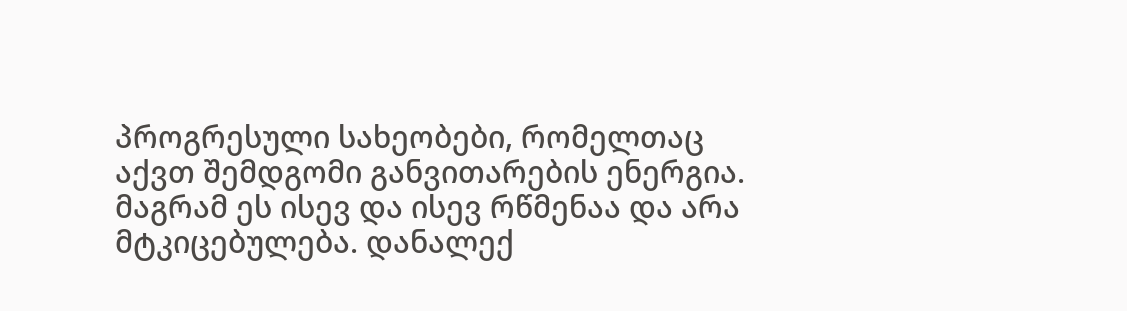პროგრესული სახეობები, რომელთაც აქვთ შემდგომი განვითარების ენერგია. მაგრამ ეს ისევ და ისევ რწმენაა და არა მტკიცებულება. დანალექ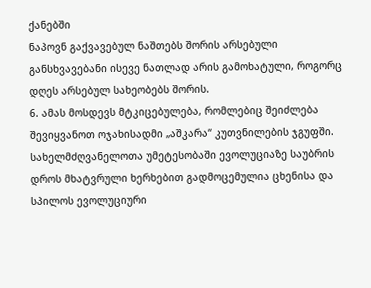ქანებში
ნაპოვნ გაქვავებულ ნაშთებს შორის არსებული განსხვავებანი ისევე ნათლად არის გამოხატული, როგორც დღეს არსებულ სახეობებს შორის.
6. ამას მოსდევს მტკიცებულება, რომლებიც შეიძლება შევიყვანოთ ოჯახისადმი „აშკარა“ კუთვნილების ჯგუფში. სახელმძღვანელოთა უმეტესობაში ევოლუციაზე საუბრის დროს მხატვრული ხერხებით გადმოცემულია ცხენისა და სპილოს ევოლუციური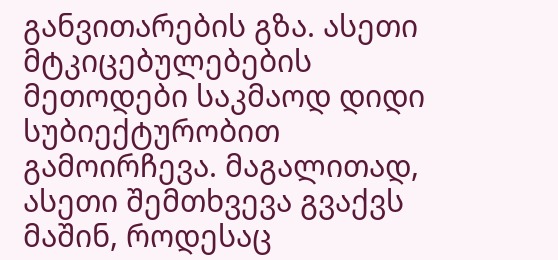განვითარების გზა. ასეთი მტკიცებულებების მეთოდები საკმაოდ დიდი სუბიექტურობით გამოირჩევა. მაგალითად, ასეთი შემთხვევა გვაქვს მაშინ, როდესაც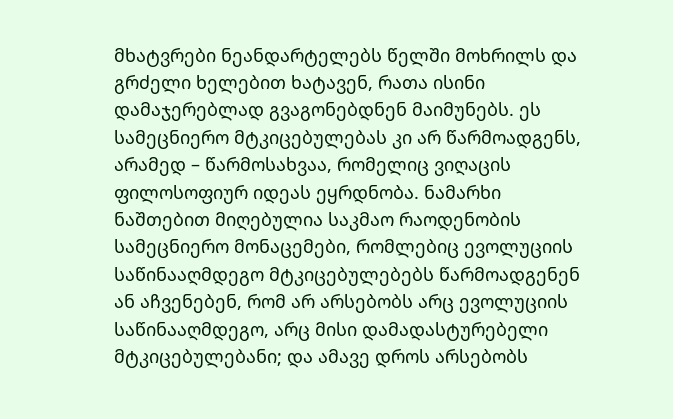მხატვრები ნეანდარტელებს წელში მოხრილს და გრძელი ხელებით ხატავენ, რათა ისინი დამაჯერებლად გვაგონებდნენ მაიმუნებს. ეს სამეცნიერო მტკიცებულებას კი არ წარმოადგენს, არამედ – წარმოსახვაა, რომელიც ვიღაცის ფილოსოფიურ იდეას ეყრდნობა. ნამარხი ნაშთებით მიღებულია საკმაო რაოდენობის სამეცნიერო მონაცემები, რომლებიც ევოლუციის საწინააღმდეგო მტკიცებულებებს წარმოადგენენ ან აჩვენებენ, რომ არ არსებობს არც ევოლუციის საწინააღმდეგო, არც მისი დამადასტურებელი მტკიცებულებანი; და ამავე დროს არსებობს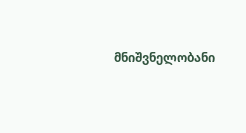მნიშვნელობანი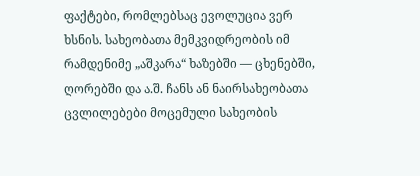ფაქტები, რომლებსაც ევოლუცია ვერ ხსნის. სახეობათა მემკვიდრეობის იმ რამდენიმე „აშკარა“ ხაზებში — ცხენებში, ღორებში და ა.შ. ჩანს ან ნაირსახეობათა ცვლილებები მოცემული სახეობის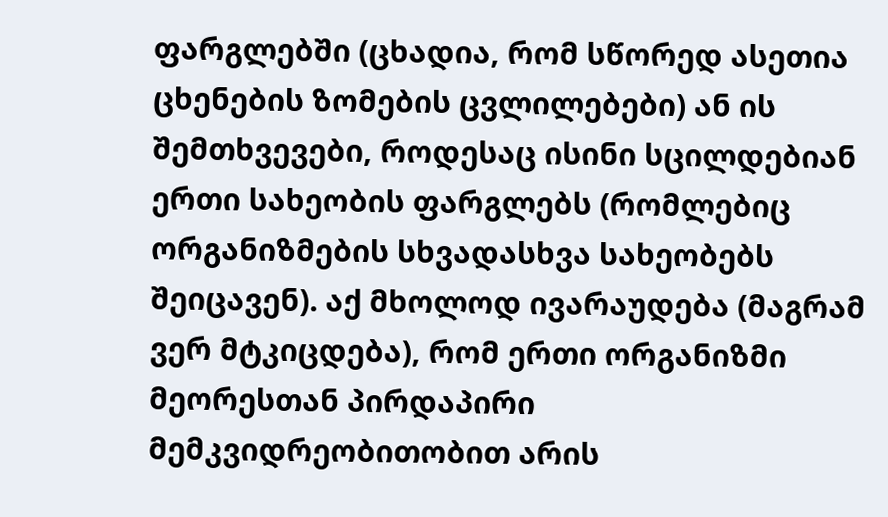ფარგლებში (ცხადია, რომ სწორედ ასეთია ცხენების ზომების ცვლილებები) ან ის შემთხვევები, როდესაც ისინი სცილდებიან ერთი სახეობის ფარგლებს (რომლებიც ორგანიზმების სხვადასხვა სახეობებს შეიცავენ). აქ მხოლოდ ივარაუდება (მაგრამ ვერ მტკიცდება), რომ ერთი ორგანიზმი მეორესთან პირდაპირი მემკვიდრეობითობით არის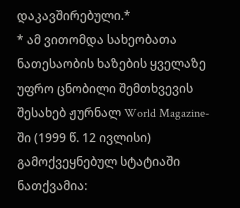დაკავშირებული.*
* ამ ვითომდა სახეობათა ნათესაობის ხაზების ყველაზე უფრო ცნობილი შემთხვევის შესახებ ჟურნალ World Magazine-ში (1999 წ. 12 ივლისი) გამოქვეყნებულ სტატიაში ნათქვამია: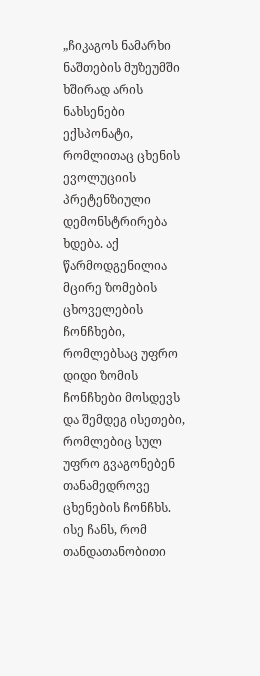„ჩიკაგოს ნამარხი ნაშთების მუზეუმში ხშირად არის ნახსენები ექსპონატი, რომლითაც ცხენის ევოლუციის პრეტენზიული დემონსტრირება ხდება. აქ წარმოდგენილია მცირე ზომების ცხოველების ჩონჩხები, რომლებსაც უფრო დიდი ზომის ჩონჩხები მოსდევს და შემდეგ ისეთები, რომლებიც სულ უფრო გვაგონებენ თანამედროვე ცხენების ჩონჩხს. ისე ჩანს, რომ თანდათანობითი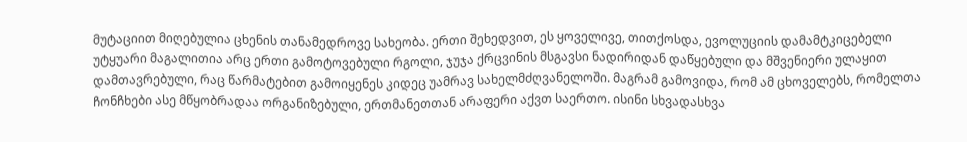მუტაციით მიღებულია ცხენის თანამედროვე სახეობა. ერთი შეხედვით, ეს ყოველივე, თითქოსდა, ევოლუციის დამამტკიცებელი უტყუარი მაგალითია არც ერთი გამოტოვებული რგოლი, ჯუჯა ქრცვინის მსგავსი ნადირიდან დაწყებული და მშვენიერი ულაყით დამთავრებული, რაც წარმატებით გამოიყენეს კიდეც უამრავ სახელმძღვანელოში. მაგრამ გამოვიდა, რომ ამ ცხოველებს, რომელთა ჩონჩხები ასე მწყობრადაა ორგანიზებული, ერთმანეთთან არაფერი აქვთ საერთო. ისინი სხვადასხვა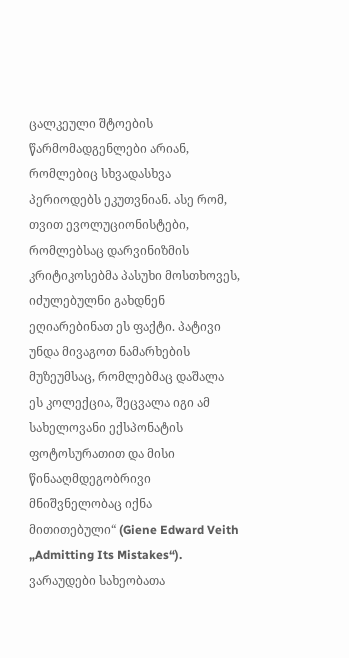ცალკეული შტოების წარმომადგენლები არიან, რომლებიც სხვადასხვა პერიოდებს ეკუთვნიან. ასე რომ, თვით ევოლუციონისტები, რომლებსაც დარვინიზმის კრიტიკოსებმა პასუხი მოსთხოვეს, იძულებულნი გახდნენ ეღიარებინათ ეს ფაქტი. პატივი უნდა მივაგოთ ნამარხების მუზეუმსაც, რომლებმაც დაშალა ეს კოლექცია, შეცვალა იგი ამ სახელოვანი ექსპონატის ფოტოსურათით და მისი წინააღმდეგობრივი მნიშვნელობაც იქნა მითითებული“ (Giene Edward Veith „Admitting Its Mistakes“). ვარაუდები სახეობათა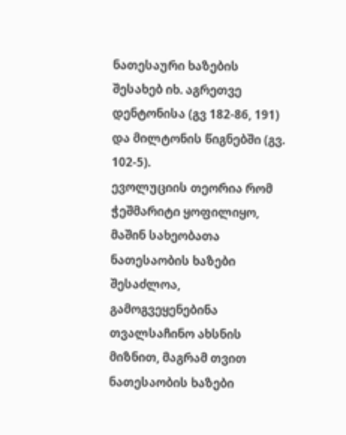ნათესაური ხაზების შესახებ იხ. აგრეთვე დენტონისა (გვ 182-86, 191) და მილტონის წიგნებში (გვ. 102-5).
ევოლუციის თეორია რომ ჭეშმარიტი ყოფილიყო, მაშინ სახეობათა ნათესაობის ხაზები შესაძლოა, გამოგვეყენებინა თვალსაჩინო ახსნის მიზნით, მაგრამ თვით ნათესაობის ხაზები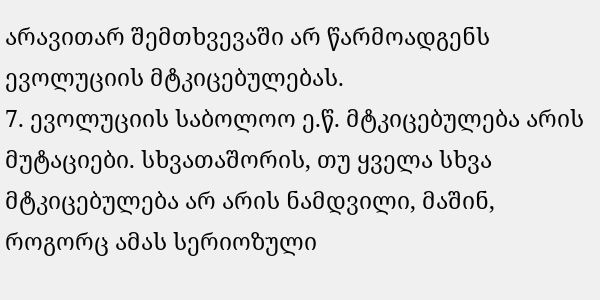არავითარ შემთხვევაში არ წარმოადგენს ევოლუციის მტკიცებულებას.
7. ევოლუციის საბოლოო ე.წ. მტკიცებულება არის მუტაციები. სხვათაშორის, თუ ყველა სხვა მტკიცებულება არ არის ნამდვილი, მაშინ, როგორც ამას სერიოზული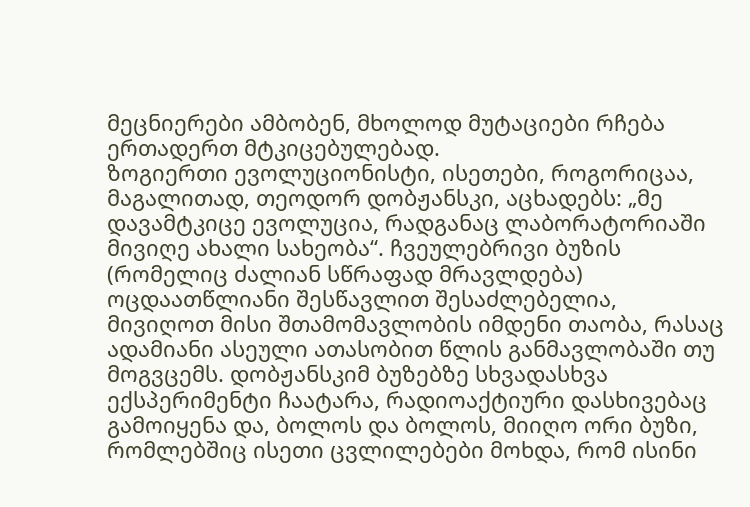მეცნიერები ამბობენ, მხოლოდ მუტაციები რჩება ერთადერთ მტკიცებულებად.
ზოგიერთი ევოლუციონისტი, ისეთები, როგორიცაა, მაგალითად, თეოდორ დობჟანსკი, აცხადებს: „მე დავამტკიცე ევოლუცია, რადგანაც ლაბორატორიაში მივიღე ახალი სახეობა“. ჩვეულებრივი ბუზის (რომელიც ძალიან სწრაფად მრავლდება) ოცდაათწლიანი შესწავლით შესაძლებელია, მივიღოთ მისი შთამომავლობის იმდენი თაობა, რასაც ადამიანი ასეული ათასობით წლის განმავლობაში თუ მოგვცემს. დობჟანსკიმ ბუზებზე სხვადასხვა ექსპერიმენტი ჩაატარა, რადიოაქტიური დასხივებაც გამოიყენა და, ბოლოს და ბოლოს, მიიღო ორი ბუზი, რომლებშიც ისეთი ცვლილებები მოხდა, რომ ისინი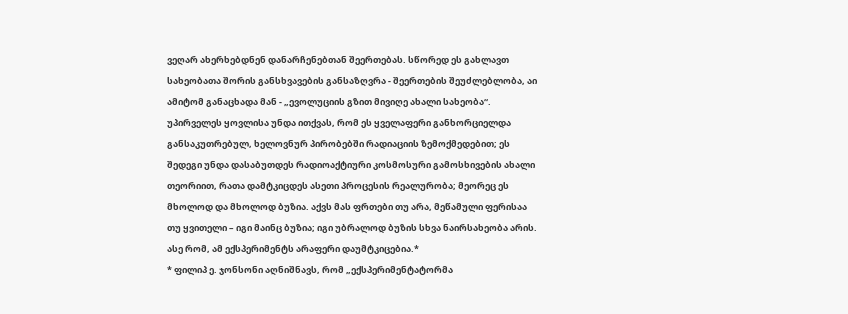ვეღარ ახერხებდნენ დანარჩენებთან შეერთებას. სწორედ ეს გახლავთ სახეობათა შორის განსხვავების განსაზღვრა - შეერთების შეუძლებლობა, აი ამიტომ განაცხადა მან - „ევოლუციის გზით მივიღე ახალი სახეობა“.
უპირველეს ყოვლისა უნდა ითქვას, რომ ეს ყველაფერი განხორციელდა განსაკუთრებულ, ხელოვნურ პირობებში რადიაციის ზემოქმედებით; ეს შედეგი უნდა დასაბუთდეს რადიოაქტიური კოსმოსური გამოსხივების ახალი თეორიით, რათა დამტკიცდეს ასეთი პროცესის რეალურობა; მეორეც ეს მხოლოდ და მხოლოდ ბუზია. აქვს მას ფრთები თუ არა, მეწამული ფერისაა თუ ყვითელი – იგი მაინც ბუზია; იგი უბრალოდ ბუზის სხვა ნაირსახეობა არის. ასე რომ, ამ ექსპერიმენტს არაფერი დაუმტკიცებია.*
* ფილიპ ე. ჯონსონი აღნიშნავს, რომ „ექსპერიმენტატორმა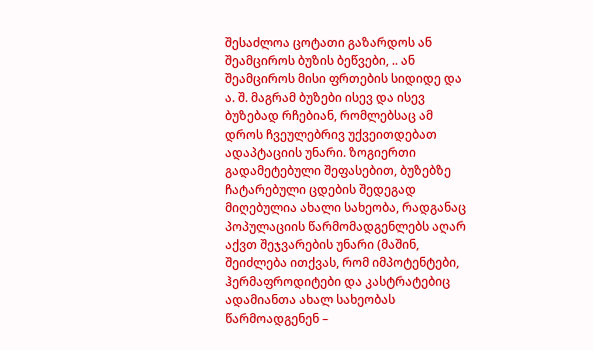შესაძლოა ცოტათი გაზარდოს ან შეამციროს ბუზის ბეწვები, .. ან შეამციროს მისი ფრთების სიდიდე და ა. შ. მაგრამ ბუზები ისევ და ისევ ბუზებად რჩებიან, რომლებსაც ამ დროს ჩვეულებრივ უქვეითდებათ ადაპტაციის უნარი. ზოგიერთი გადამეტებული შეფასებით, ბუზებზე ჩატარებული ცდების შედეგად მიღებულია ახალი სახეობა, რადგანაც პოპულაციის წარმომადგენლებს აღარ აქვთ შეჯვარების უნარი (მაშინ, შეიძლება ითქვას, რომ იმპოტენტები, ჰერმაფროდიტები და კასტრატებიც ადამიანთა ახალ სახეობას წარმოადგენენ –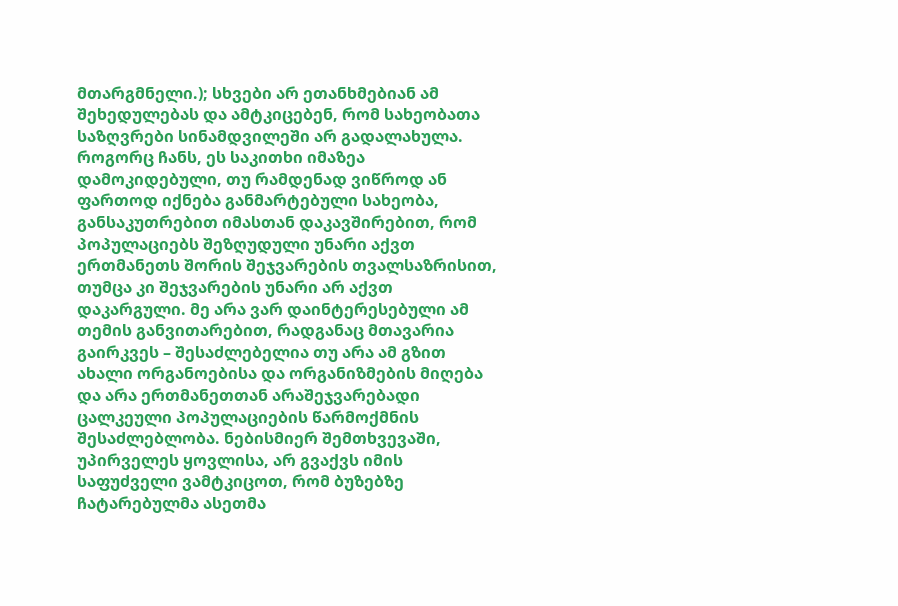მთარგმნელი.); სხვები არ ეთანხმებიან ამ შეხედულებას და ამტკიცებენ, რომ სახეობათა საზღვრები სინამდვილეში არ გადალახულა. როგორც ჩანს, ეს საკითხი იმაზეა დამოკიდებული, თუ რამდენად ვიწროდ ან ფართოდ იქნება განმარტებული სახეობა, განსაკუთრებით იმასთან დაკავშირებით, რომ პოპულაციებს შეზღუდული უნარი აქვთ ერთმანეთს შორის შეჯვარების თვალსაზრისით, თუმცა კი შეჯვარების უნარი არ აქვთ დაკარგული. მე არა ვარ დაინტერესებული ამ თემის განვითარებით, რადგანაც მთავარია გაირკვეს – შესაძლებელია თუ არა ამ გზით ახალი ორგანოებისა და ორგანიზმების მიღება და არა ერთმანეთთან არაშეჯვარებადი ცალკეული პოპულაციების წარმოქმნის შესაძლებლობა. ნებისმიერ შემთხვევაში, უპირველეს ყოვლისა, არ გვაქვს იმის საფუძველი ვამტკიცოთ, რომ ბუზებზე ჩატარებულმა ასეთმა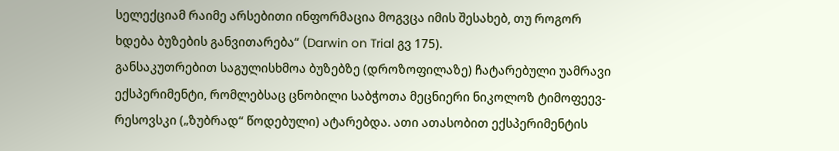სელექციამ რაიმე არსებითი ინფორმაცია მოგვცა იმის შესახებ, თუ როგორ ხდება ბუზების განვითარება“ (Darwin on Trial გვ 175).
განსაკუთრებით საგულისხმოა ბუზებზე (დროზოფილაზე) ჩატარებული უამრავი ექსპერიმენტი, რომლებსაც ცნობილი საბჭოთა მეცნიერი ნიკოლოზ ტიმოფეევ-რესოვსკი („ზუბრად“ წოდებული) ატარებდა. ათი ათასობით ექსპერიმენტის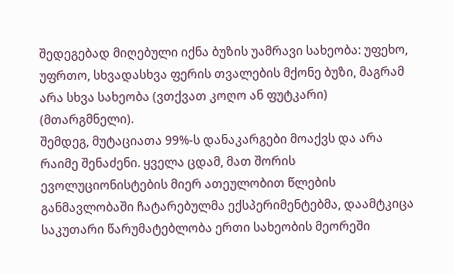შედეგებად მიღებული იქნა ბუზის უამრავი სახეობა: უფეხო, უფრთო, სხვადასხვა ფერის თვალების მქონე ბუზი, მაგრამ არა სხვა სახეობა (ვთქვათ კოღო ან ფუტკარი) (მთარგმნელი).
შემდეგ, მუტაციათა 99%-ს დანაკარგები მოაქვს და არა რაიმე შენაძენი. ყველა ცდამ, მათ შორის ევოლუციონისტების მიერ ათეულობით წლების განმავლობაში ჩატარებულმა ექსპერიმენტებმა, დაამტკიცა საკუთარი წარუმატებლობა ერთი სახეობის მეორეში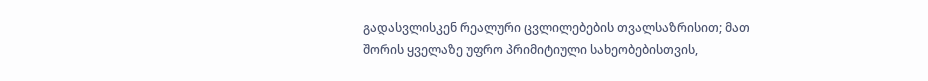გადასვლისკენ რეალური ცვლილებების თვალსაზრისით; მათ შორის ყველაზე უფრო პრიმიტიული სახეობებისთვის,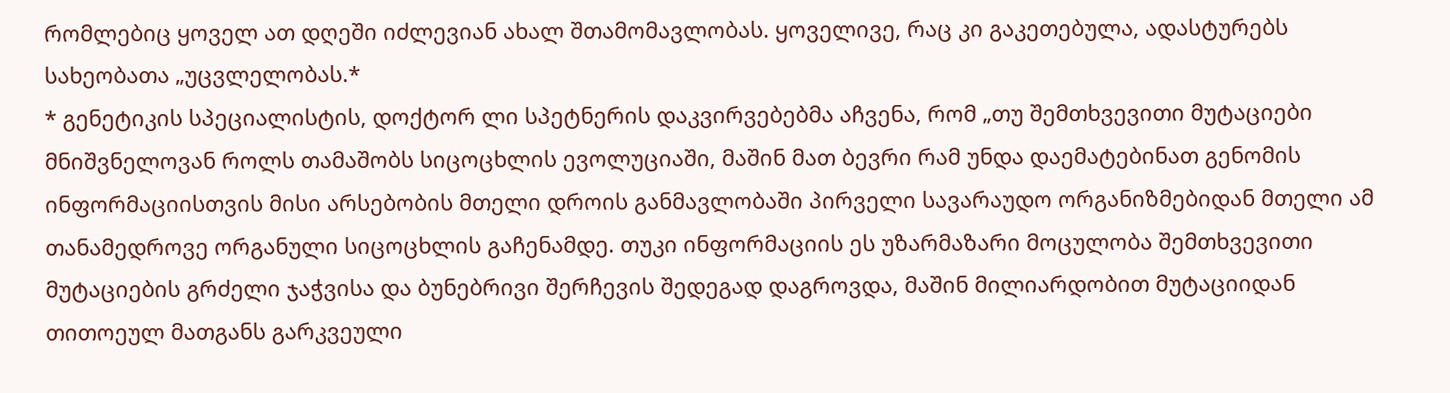რომლებიც ყოველ ათ დღეში იძლევიან ახალ შთამომავლობას. ყოველივე, რაც კი გაკეთებულა, ადასტურებს სახეობათა „უცვლელობას.*
* გენეტიკის სპეციალისტის, დოქტორ ლი სპეტნერის დაკვირვებებმა აჩვენა, რომ „თუ შემთხვევითი მუტაციები მნიშვნელოვან როლს თამაშობს სიცოცხლის ევოლუციაში, მაშინ მათ ბევრი რამ უნდა დაემატებინათ გენომის ინფორმაციისთვის მისი არსებობის მთელი დროის განმავლობაში პირველი სავარაუდო ორგანიზმებიდან მთელი ამ თანამედროვე ორგანული სიცოცხლის გაჩენამდე. თუკი ინფორმაციის ეს უზარმაზარი მოცულობა შემთხვევითი მუტაციების გრძელი ჯაჭვისა და ბუნებრივი შერჩევის შედეგად დაგროვდა, მაშინ მილიარდობით მუტაციიდან თითოეულ მათგანს გარკვეული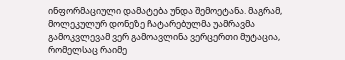ინფორმაციული დამატება უნდა შემოეტანა. მაგრამ, მოლეკულურ დონეზე ჩატარებულმა უამრავმა გამოკვლევამ ვერ გამოავლინა ვერცერთი მუტაცია, რომელსაც რაიმე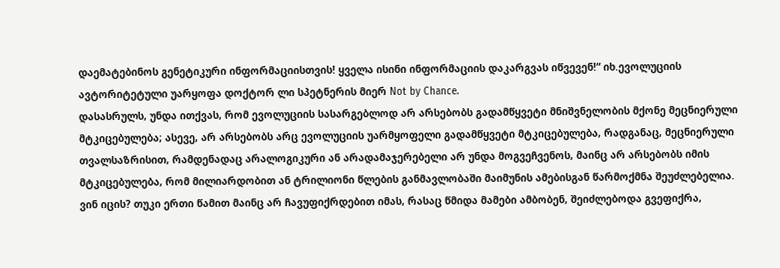დაემატებინოს გენეტიკური ინფორმაციისთვის! ყველა ისინი ინფორმაციის დაკარგვას იწვევენ!“ იხ.ევოლუციის ავტორიტეტული უარყოფა დოქტორ ლი სპეტნერის მიერ Not by Chance.
დასასრულს, უნდა ითქვას, რომ ევოლუციის სასარგებლოდ არ არსებობს გადამწყვეტი მნიშვნელობის მქონე მეცნიერული მტკიცებულება; ასევე, არ არსებობს არც ევოლუციის უარმყოფელი გადამწყვეტი მტკიცებულება, რადგანაც, მეცნიერული თვალსაზრისით, რამდენადაც არალოგიკური ან არადამაჯერებელი არ უნდა მოგვეჩვენოს, მაინც არ არსებობს იმის მტკიცებულება, რომ მილიარდობით ან ტრილიონი წლების განმავლობაში მაიმუნის ამებისგან წარმოქმნა შეუძლებელია. ვინ იცის? თუკი ერთი წამით მაინც არ ჩავუფიქრდებით იმას, რასაც წმიდა მამები ამბობენ, შეიძლებოდა გვეფიქრა,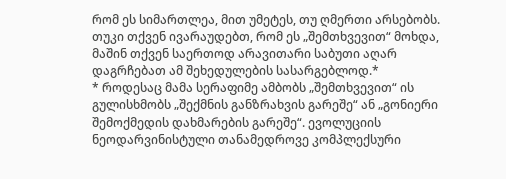რომ ეს სიმართლეა, მით უმეტეს, თუ ღმერთი არსებობს. თუკი თქვენ ივარაუდებთ, რომ ეს „შემთხვევით“ მოხდა, მაშინ თქვენ საერთოდ არავითარი საბუთი აღარ დაგრჩებათ ამ შეხედულების სასარგებლოდ.*
* როდესაც მამა სერაფიმე ამბობს „შემთხვევით“ ის გულისხმობს „შექმნის განზრახვის გარეშე“ ან „გონიერი შემოქმედის დახმარების გარეშე“. ევოლუციის ნეოდარვინისტული თანამედროვე კომპლექსური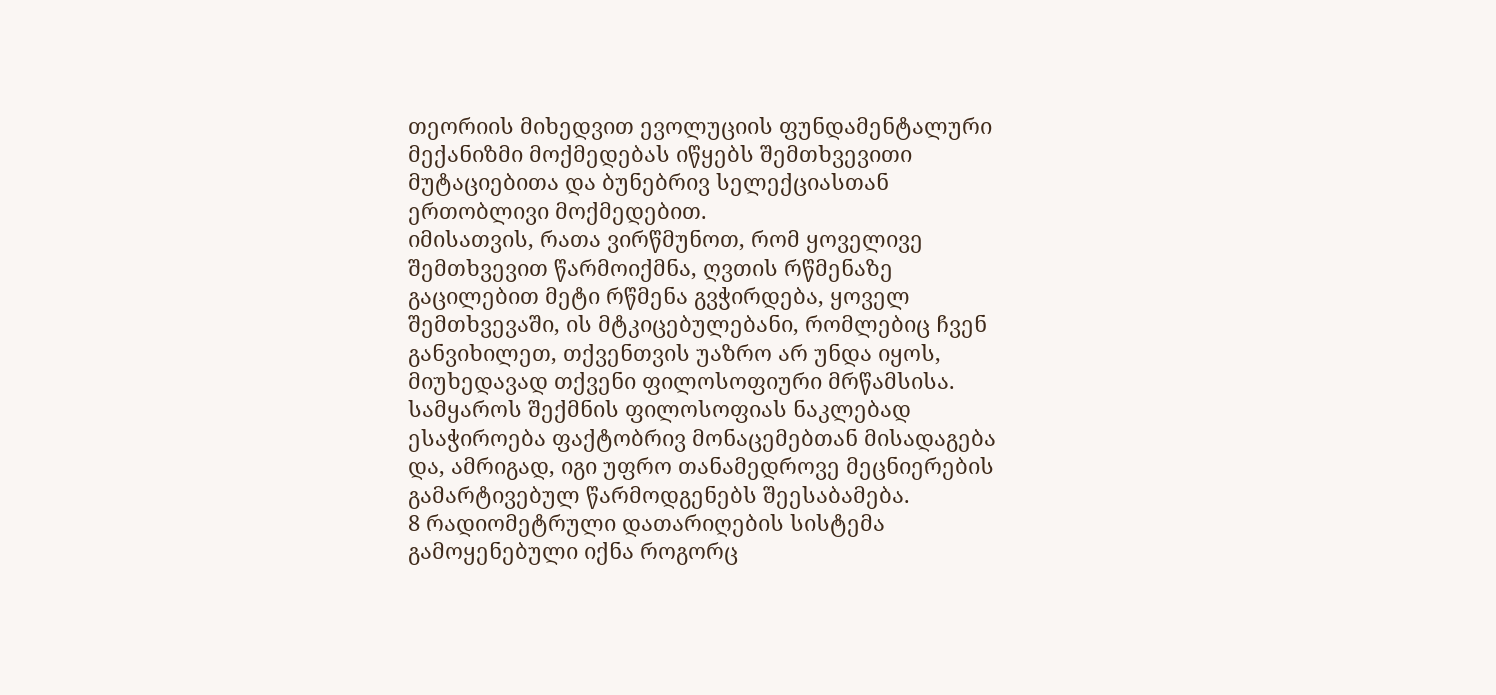თეორიის მიხედვით ევოლუციის ფუნდამენტალური მექანიზმი მოქმედებას იწყებს შემთხვევითი მუტაციებითა და ბუნებრივ სელექციასთან ერთობლივი მოქმედებით.
იმისათვის, რათა ვირწმუნოთ, რომ ყოველივე შემთხვევით წარმოიქმნა, ღვთის რწმენაზე გაცილებით მეტი რწმენა გვჭირდება, ყოველ შემთხვევაში, ის მტკიცებულებანი, რომლებიც ჩვენ განვიხილეთ, თქვენთვის უაზრო არ უნდა იყოს, მიუხედავად თქვენი ფილოსოფიური მრწამსისა. სამყაროს შექმნის ფილოსოფიას ნაკლებად ესაჭიროება ფაქტობრივ მონაცემებთან მისადაგება და, ამრიგად, იგი უფრო თანამედროვე მეცნიერების გამარტივებულ წარმოდგენებს შეესაბამება.
8 რადიომეტრული დათარიღების სისტემა გამოყენებული იქნა როგორც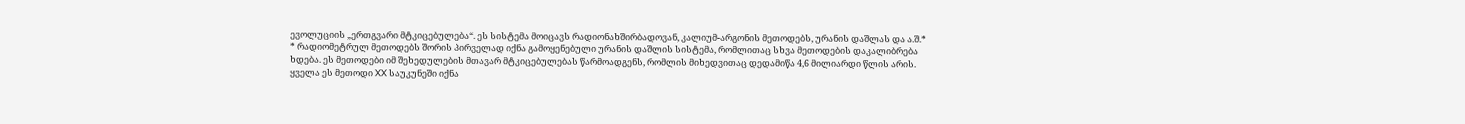ევოლუციის „ერთგვარი მტკიცებულება“. ეს სისტემა მოიცავს რადიონახშირბადოვან, კალიუმ-არგონის მეთოდებს, ურანის დაშლას და ა.შ.*
* რადიომეტრულ მეთოდებს შორის პირველად იქნა გამოყენებული ურანის დაშლის სისტემა, რომლითაც სხვა მეთოდების დაკალიბრება ხდება. ეს მეთოდები იმ შეხედულების მთავარ მტკიცებულებას წარმოადგენს, რომლის მიხედვითაც დედამიწა 4,6 მილიარდი წლის არის.
ყველა ეს მეთოდი XX საუკუნეში იქნა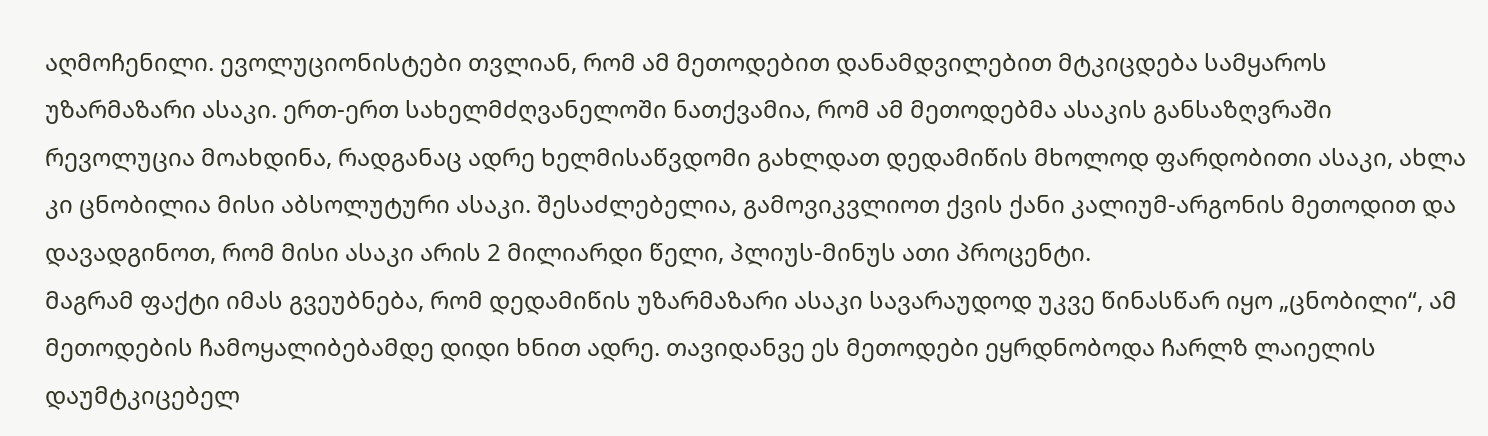აღმოჩენილი. ევოლუციონისტები თვლიან, რომ ამ მეთოდებით დანამდვილებით მტკიცდება სამყაროს უზარმაზარი ასაკი. ერთ-ერთ სახელმძღვანელოში ნათქვამია, რომ ამ მეთოდებმა ასაკის განსაზღვრაში რევოლუცია მოახდინა, რადგანაც ადრე ხელმისაწვდომი გახლდათ დედამიწის მხოლოდ ფარდობითი ასაკი, ახლა კი ცნობილია მისი აბსოლუტური ასაკი. შესაძლებელია, გამოვიკვლიოთ ქვის ქანი კალიუმ-არგონის მეთოდით და დავადგინოთ, რომ მისი ასაკი არის 2 მილიარდი წელი, პლიუს-მინუს ათი პროცენტი.
მაგრამ ფაქტი იმას გვეუბნება, რომ დედამიწის უზარმაზარი ასაკი სავარაუდოდ უკვე წინასწარ იყო „ცნობილი“, ამ მეთოდების ჩამოყალიბებამდე დიდი ხნით ადრე. თავიდანვე ეს მეთოდები ეყრდნობოდა ჩარლზ ლაიელის დაუმტკიცებელ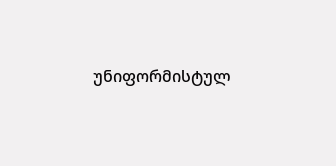უნიფორმისტულ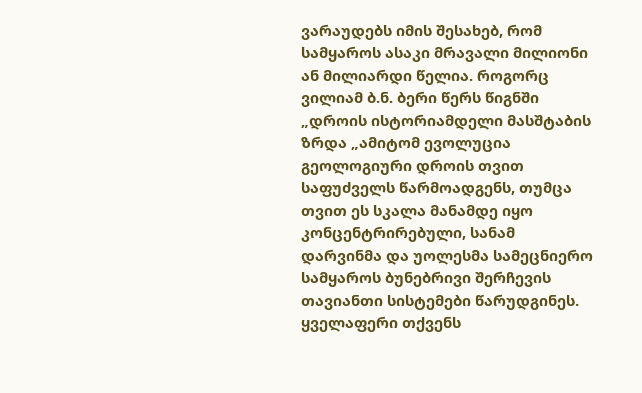ვარაუდებს იმის შესახებ, რომ სამყაროს ასაკი მრავალი მილიონი ან მილიარდი წელია. როგორც ვილიამ ბ.ნ. ბერი წერს წიგნში „დროის ისტორიამდელი მასშტაბის ზრდა „ამიტომ ევოლუცია გეოლოგიური დროის თვით საფუძველს წარმოადგენს, თუმცა თვით ეს სკალა მანამდე იყო კონცენტრირებული, სანამ დარვინმა და უოლესმა სამეცნიერო სამყაროს ბუნებრივი შერჩევის თავიანთი სისტემები წარუდგინეს.
ყველაფერი თქვენს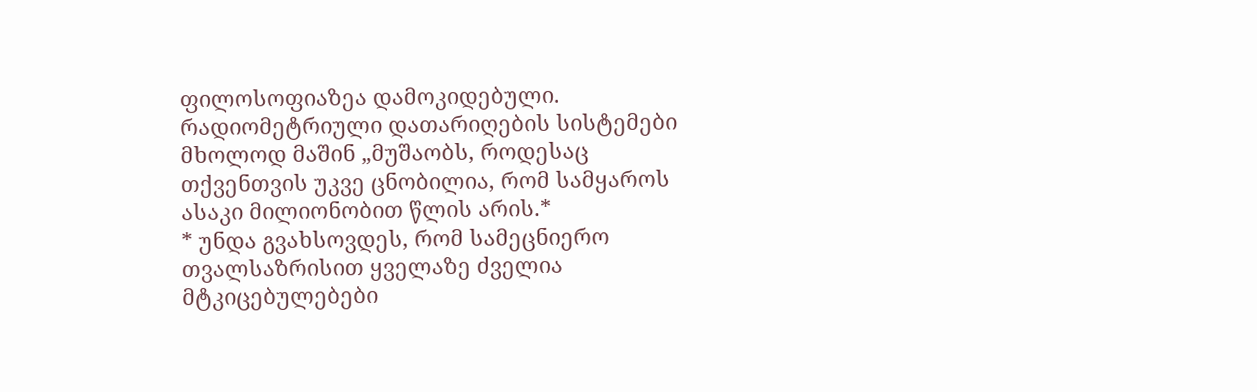ფილოსოფიაზეა დამოკიდებული. რადიომეტრიული დათარიღების სისტემები მხოლოდ მაშინ „მუშაობს, როდესაც თქვენთვის უკვე ცნობილია, რომ სამყაროს ასაკი მილიონობით წლის არის.*
* უნდა გვახსოვდეს, რომ სამეცნიერო თვალსაზრისით ყველაზე ძველია მტკიცებულებები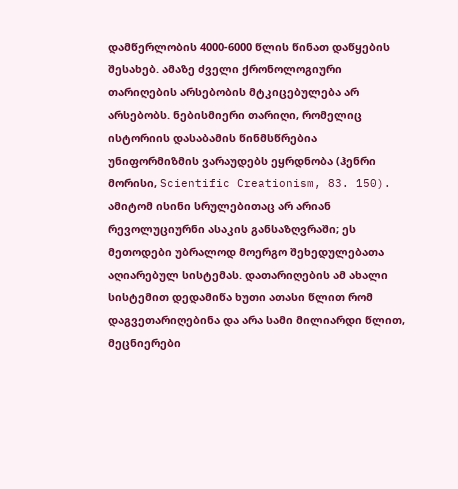დამწერლობის 4000-6000 წლის წინათ დაწყების შესახებ. ამაზე ძველი ქრონოლოგიური თარიღების არსებობის მტკიცებულება არ არსებობს. ნებისმიერი თარიღი, რომელიც ისტორიის დასაბამის წინმსწრებია უნიფორმიზმის ვარაუდებს ეყრდნობა (ჰენრი მორისი, Scientific Creationism, 83. 150).
ამიტომ ისინი სრულებითაც არ არიან რევოლუციურნი ასაკის განსაზღვრაში; ეს მეთოდები უბრალოდ მოერგო შეხედულებათა აღიარებულ სისტემას. დათარიღების ამ ახალი სისტემით დედამიწა ხუთი ათასი წლით რომ დაგვეთარიღებინა და არა სამი მილიარდი წლით, მეცნიერები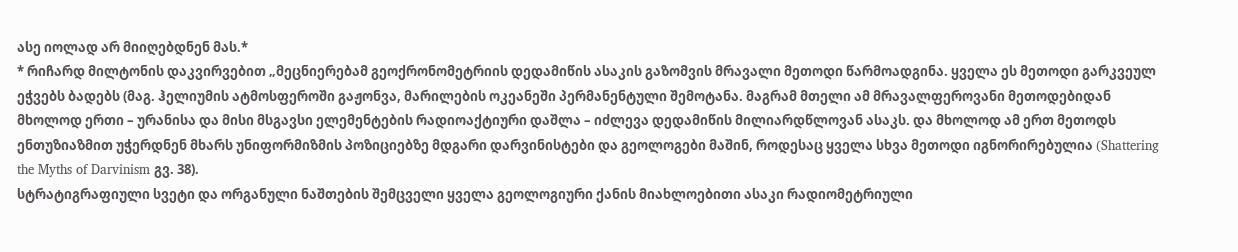ასე იოლად არ მიიღებდნენ მას.*
* რიჩარდ მილტონის დაკვირვებით „მეცნიერებამ გეოქრონომეტრიის დედამიწის ასაკის გაზომვის მრავალი მეთოდი წარმოადგინა. ყველა ეს მეთოდი გარკვეულ ეჭვებს ბადებს (მაგ. ჰელიუმის ატმოსფეროში გაჟონვა, მარილების ოკეანეში პერმანენტული შემოტანა. მაგრამ მთელი ამ მრავალფეროვანი მეთოდებიდან მხოლოდ ერთი – ურანისა და მისი მსგავსი ელემენტების რადიოაქტიური დაშლა – იძლევა დედამიწის მილიარდწლოვან ასაკს. და მხოლოდ ამ ერთ მეთოდს ენთუზიაზმით უჭერდნენ მხარს უნიფორმიზმის პოზიციებზე მდგარი დარვინისტები და გეოლოგები მაშინ, როდესაც ყველა სხვა მეთოდი იგნორირებულია (Shattering the Myths of Darvinism გვ. 38).
სტრატიგრაფიული სვეტი და ორგანული ნაშთების შემცველი ყველა გეოლოგიური ქანის მიახლოებითი ასაკი რადიომეტრიული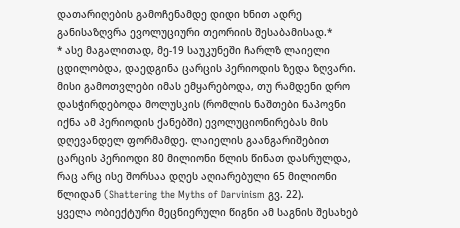დათარიღების გამოჩენამდე დიდი ხნით ადრე განისაზღვრა ევოლუციური თეორიის შესაბამისად.*
* ასე მაგალითად, მე-19 საუკუნეში ჩარლზ ლაიელი ცდილობდა, დაედგინა ცარცის პერიოდის ზედა ზღვარი. მისი გამოთვლები იმას ემყარებოდა, თუ რამდენი დრო დასჭირდებოდა მოლუსკის (რომლის ნაშთები ნაპოვნი იქნა ამ პერიოდის ქანებში) ევოლუციონირებას მის დღევანდელ ფორმამდე. ლაიელის გაანგარიშებით ცარცის პერიოდი 80 მილიონი წლის წინათ დასრულდა, რაც არც ისე შორსაა დღეს აღიარებული 65 მილიონი წლიდან (Shattering the Myths of Darvinism გვ. 22).
ყველა ობიექტური მეცნიერული წიგნი ამ საგნის შესახებ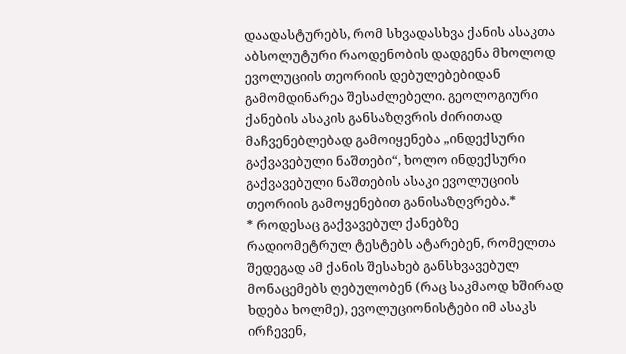დაადასტურებს, რომ სხვადასხვა ქანის ასაკთა აბსოლუტური რაოდენობის დადგენა მხოლოდ ევოლუციის თეორიის დებულებებიდან გამომდინარეა შესაძლებელი. გეოლოგიური ქანების ასაკის განსაზღვრის ძირითად მაჩვენებლებად გამოიყენება „ინდექსური გაქვავებული ნაშთები“, ხოლო ინდექსური გაქვავებული ნაშთების ასაკი ევოლუციის თეორიის გამოყენებით განისაზღვრება.*
* როდესაც გაქვავებულ ქანებზე რადიომეტრულ ტესტებს ატარებენ, რომელთა შედეგად ამ ქანის შესახებ განსხვავებულ მონაცემებს ღებულობენ (რაც საკმაოდ ხშირად ხდება ხოლმე), ევოლუციონისტები იმ ასაკს ირჩევენ,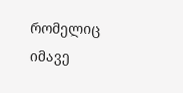რომელიც იმავე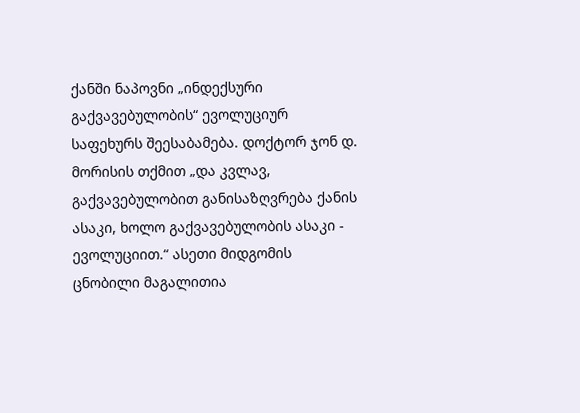ქანში ნაპოვნი „ინდექსური გაქვავებულობის“ ევოლუციურ საფეხურს შეესაბამება. დოქტორ ჯონ დ. მორისის თქმით „და კვლავ, გაქვავებულობით განისაზღვრება ქანის ასაკი, ხოლო გაქვავებულობის ასაკი - ევოლუციით.“ ასეთი მიდგომის ცნობილი მაგალითია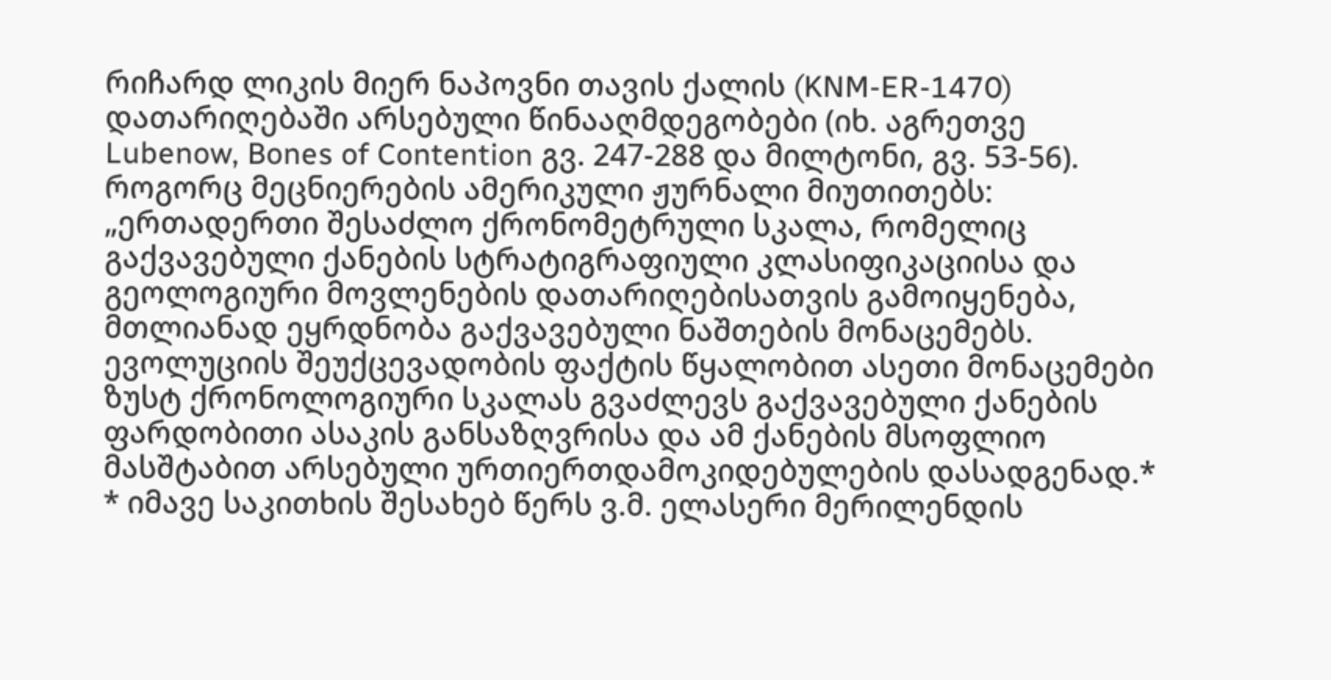რიჩარდ ლიკის მიერ ნაპოვნი თავის ქალის (KNM-ER-1470) დათარიღებაში არსებული წინააღმდეგობები (იხ. აგრეთვე Lubenow, Bones of Contention გვ. 247-288 და მილტონი, გვ. 53-56).
როგორც მეცნიერების ამერიკული ჟურნალი მიუთითებს:
„ერთადერთი შესაძლო ქრონომეტრული სკალა, რომელიც გაქვავებული ქანების სტრატიგრაფიული კლასიფიკაციისა და გეოლოგიური მოვლენების დათარიღებისათვის გამოიყენება, მთლიანად ეყრდნობა გაქვავებული ნაშთების მონაცემებს. ევოლუციის შეუქცევადობის ფაქტის წყალობით ასეთი მონაცემები ზუსტ ქრონოლოგიური სკალას გვაძლევს გაქვავებული ქანების ფარდობითი ასაკის განსაზღვრისა და ამ ქანების მსოფლიო მასშტაბით არსებული ურთიერთდამოკიდებულების დასადგენად.*
* იმავე საკითხის შესახებ წერს ვ.მ. ელასერი მერილენდის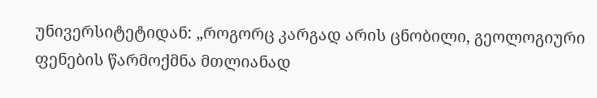უნივერსიტეტიდან: „როგორც კარგად არის ცნობილი, გეოლოგიური ფენების წარმოქმნა მთლიანად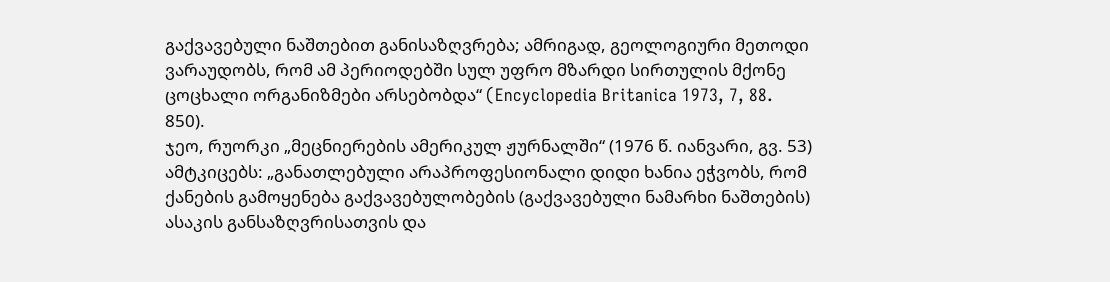გაქვავებული ნაშთებით განისაზღვრება; ამრიგად, გეოლოგიური მეთოდი ვარაუდობს, რომ ამ პერიოდებში სულ უფრო მზარდი სირთულის მქონე ცოცხალი ორგანიზმები არსებობდა“ (Encyclopedia Britanica 1973, 7, 88. 850).
ჯეო, რუორკი „მეცნიერების ამერიკულ ჟურნალში“ (1976 წ. იანვარი, გვ. 53) ამტკიცებს: „განათლებული არაპროფესიონალი დიდი ხანია ეჭვობს, რომ ქანების გამოყენება გაქვავებულობების (გაქვავებული ნამარხი ნაშთების) ასაკის განსაზღვრისათვის და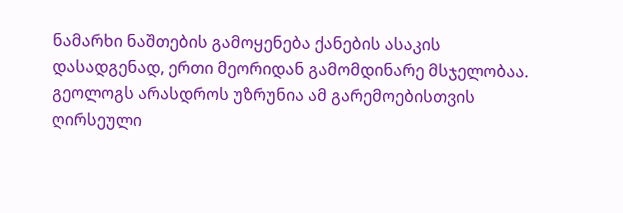ნამარხი ნაშთების გამოყენება ქანების ასაკის დასადგენად, ერთი მეორიდან გამომდინარე მსჯელობაა. გეოლოგს არასდროს უზრუნია ამ გარემოებისთვის ღირსეული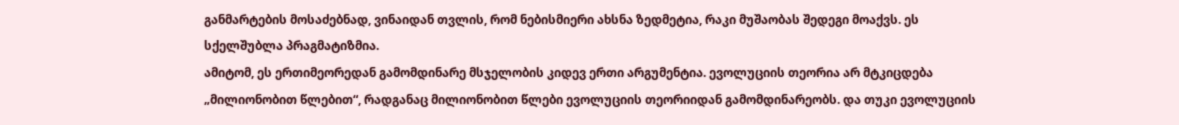განმარტების მოსაძებნად, ვინაიდან თვლის, რომ ნებისმიერი ახსნა ზედმეტია, რაკი მუშაობას შედეგი მოაქვს. ეს სქელშუბლა პრაგმატიზმია.
ამიტომ, ეს ერთიმეორედან გამომდინარე მსჯელობის კიდევ ერთი არგუმენტია. ევოლუციის თეორია არ მტკიცდება „მილიონობით წლებით“, რადგანაც მილიონობით წლები ევოლუციის თეორიიდან გამომდინარეობს. და თუკი ევოლუციის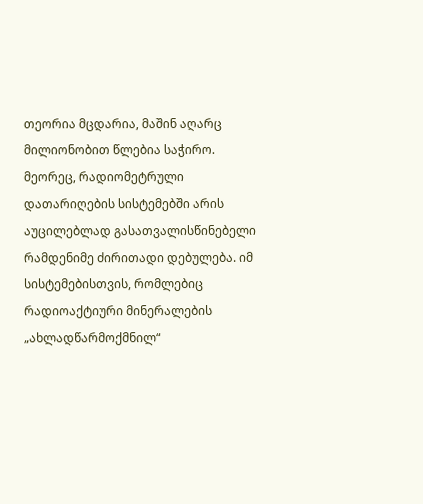თეორია მცდარია, მაშინ აღარც მილიონობით წლებია საჭირო. მეორეც, რადიომეტრული დათარიღების სისტემებში არის აუცილებლად გასათვალისწინებელი რამდენიმე ძირითადი დებულება. იმ სისტემებისთვის, რომლებიც რადიოაქტიური მინერალების „ახლადწარმოქმნილ“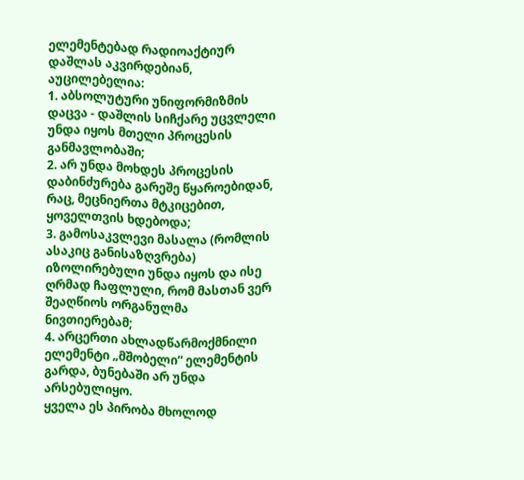ელემენტებად რადიოაქტიურ დაშლას აკვირდებიან, აუცილებელია:
1. აბსოლუტური უნიფორმიზმის დაცვა - დაშლის სიჩქარე უცვლელი უნდა იყოს მთელი პროცესის განმავლობაში;
2. არ უნდა მოხდეს პროცესის დაბინძურება გარეშე წყაროებიდან, რაც, მეცნიერთა მტკიცებით, ყოველთვის ხდებოდა;
3. გამოსაკვლევი მასალა (რომლის ასაკიც განისაზღვრება) იზოლირებული უნდა იყოს და ისე ღრმად ჩაფლული, რომ მასთან ვერ შეაღწიოს ორგანულმა ნივთიერებამ;
4. არცერთი ახლადწარმოქმნილი ელემენტი „მშობელი“ ელემენტის გარდა, ბუნებაში არ უნდა არსებულიყო.
ყველა ეს პირობა მხოლოდ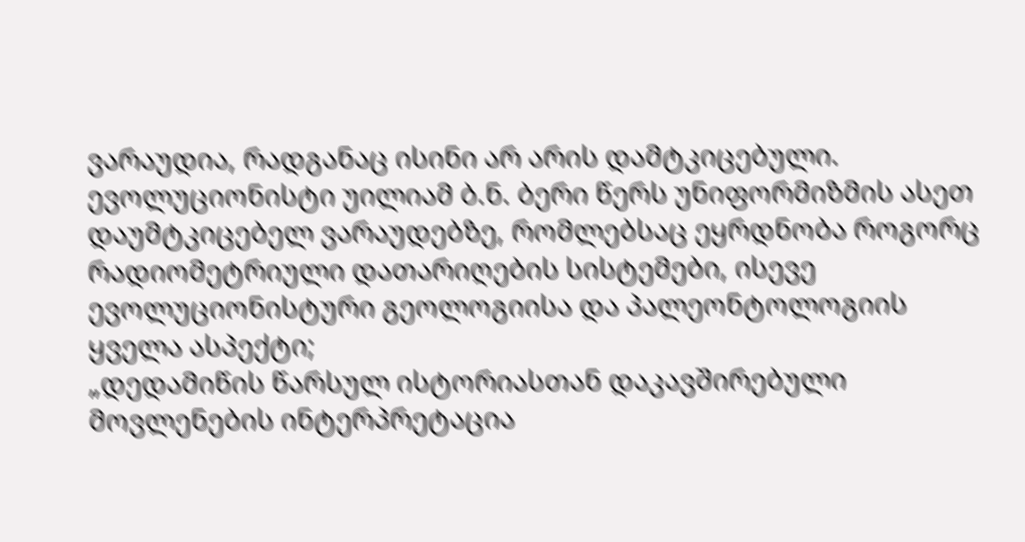ვარაუდია, რადგანაც ისინი არ არის დამტკიცებული.
ევოლუციონისტი უილიამ ბ.ნ. ბერი წერს უნიფორმიზმის ასეთ დაუმტკიცებელ ვარაუდებზე, რომლებსაც ეყრდნობა როგორც რადიომეტრიული დათარიღების სისტემები, ისევე ევოლუციონისტური გეოლოგიისა და პალეონტოლოგიის ყველა ასპექტი;
„დედამიწის წარსულ ისტორიასთან დაკავშირებული მოვლენების ინტერპრეტაცია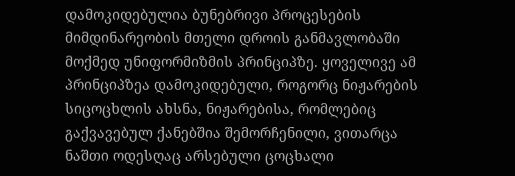დამოკიდებულია ბუნებრივი პროცესების მიმდინარეობის მთელი დროის განმავლობაში მოქმედ უნიფორმიზმის პრინციპზე. ყოველივე ამ პრინციპზეა დამოკიდებული, როგორც ნიჟარების სიცოცხლის ახსნა, ნიჟარებისა, რომლებიც გაქვავებულ ქანებშია შემორჩენილი, ვითარცა ნაშთი ოდესღაც არსებული ცოცხალი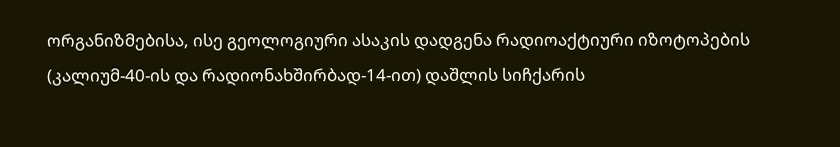ორგანიზმებისა, ისე გეოლოგიური ასაკის დადგენა რადიოაქტიური იზოტოპების (კალიუმ-40-ის და რადიონახშირბად-14-ით) დაშლის სიჩქარის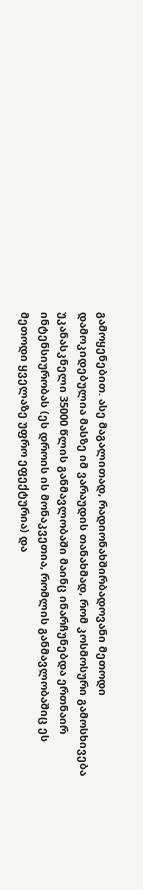გამოყენებით. ასე მაგალითად, რადიონახშირბადოვანი მეთოდი დამოკიდებულია მასზე იმ ვარაუდის თანახმად, რომ კოსმოსური გამოსხივება უკანასკნელი 35000 წლის განმავლობაში მაინც ინარჩუნებდა ერთნაირ ინტენსიურობას (ეს დროის ის მონაკვეთია, რომლის განმავლობაშიც ეს მეთოდი ყველაზე უფრო ეფექტურია) და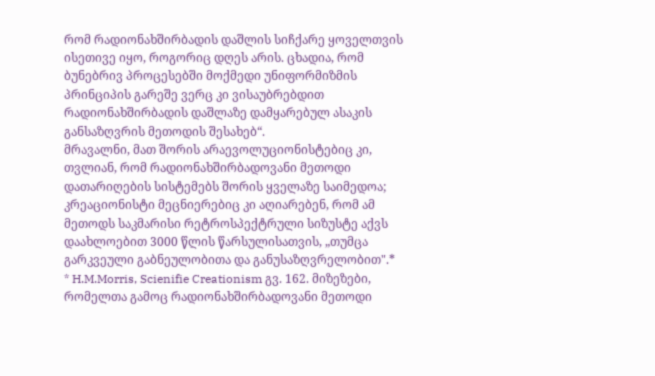რომ რადიონახშირბადის დაშლის სიჩქარე ყოველთვის ისეთივე იყო, როგორიც დღეს არის. ცხადია, რომ ბუნებრივ პროცესებში მოქმედი უნიფორმიზმის პრინციპის გარეშე ვერც კი ვისაუბრებდით რადიონახშირბადის დაშლაზე დამყარებულ ასაკის განსაზღვრის მეთოდის შესახებ“.
მრავალნი, მათ შორის არაევოლუციონისტებიც კი, თვლიან, რომ რადიონახშირბადოვანი მეთოდი დათარიღების სისტემებს შორის ყველაზე საიმედოა; კრეაციონისტი მეცნიერებიც კი აღიარებენ, რომ ამ მეთოდს საკმარისი რეტროსპექტრული სიზუსტე აქვს დაახლოებით 3000 წლის წარსულისათვის, „თუმცა გარკვეული გაბნეულობითა და განუსაზღვრელობით".*
* H.M.Morris, Scienifie Creationism გვ. 162. მიზეზები, რომელთა გამოც რადიონახშირბადოვანი მეთოდი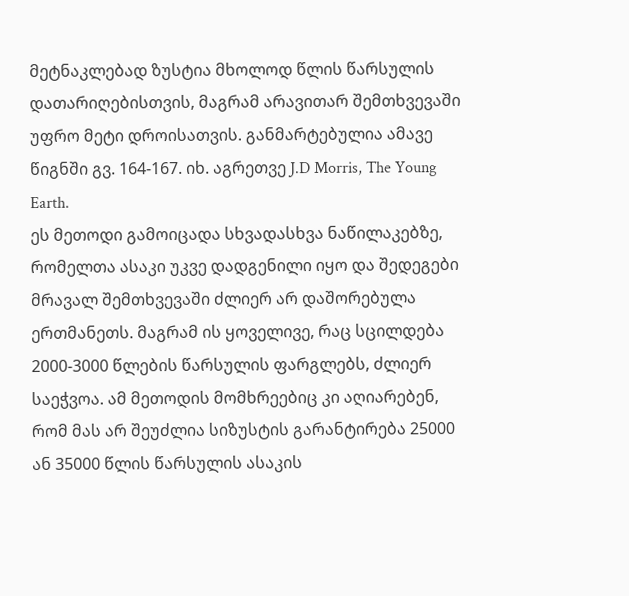მეტნაკლებად ზუსტია მხოლოდ წლის წარსულის დათარიღებისთვის, მაგრამ არავითარ შემთხვევაში უფრო მეტი დროისათვის. განმარტებულია ამავე წიგნში გვ. 164-167. იხ. აგრეთვე J.D Morris, The Young Earth.
ეს მეთოდი გამოიცადა სხვადასხვა ნაწილაკებზე, რომელთა ასაკი უკვე დადგენილი იყო და შედეგები მრავალ შემთხვევაში ძლიერ არ დაშორებულა ერთმანეთს. მაგრამ ის ყოველივე, რაც სცილდება 2000-3000 წლების წარსულის ფარგლებს, ძლიერ საეჭვოა. ამ მეთოდის მომხრეებიც კი აღიარებენ, რომ მას არ შეუძლია სიზუსტის გარანტირება 25000 ან 35000 წლის წარსულის ასაკის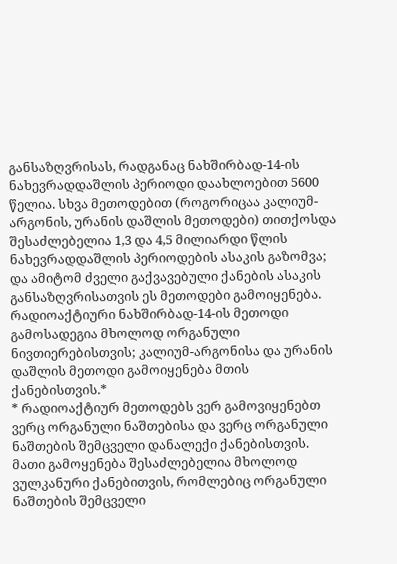განსაზღვრისას, რადგანაც ნახშირბად-14-ის ნახევრადდაშლის პერიოდი დაახლოებით 5600 წელია. სხვა მეთოდებით (როგორიცაა კალიუმ-არგონის, ურანის დაშლის მეთოდები) თითქოსდა შესაძლებელია 1,3 და 4,5 მილიარდი წლის ნახევრადდაშლის პერიოდების ასაკის გაზომვა; და ამიტომ ძველი გაქვავებული ქანების ასაკის განსაზღვრისათვის ეს მეთოდები გამოიყენება.
რადიოაქტიური ნახშირბად-14-ის მეთოდი გამოსადეგია მხოლოდ ორგანული ნივთიერებისთვის; კალიუმ-არგონისა და ურანის დაშლის მეთოდი გამოიყენება მთის ქანებისთვის.*
* რადიოაქტიურ მეთოდებს ვერ გამოვიყენებთ ვერც ორგანული ნაშთებისა და ვერც ორგანული ნაშთების შემცველი დანალექი ქანებისთვის. მათი გამოყენება შესაძლებელია მხოლოდ ვულკანური ქანებითვის, რომლებიც ორგანული ნაშთების შემცველი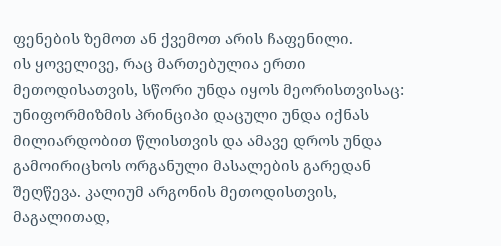ფენების ზემოთ ან ქვემოთ არის ჩაფენილი.
ის ყოველივე, რაც მართებულია ერთი მეთოდისათვის, სწორი უნდა იყოს მეორისთვისაც: უნიფორმიზმის პრინციპი დაცული უნდა იქნას მილიარდობით წლისთვის და ამავე დროს უნდა გამოირიცხოს ორგანული მასალების გარედან შეღწევა. კალიუმ არგონის მეთოდისთვის, მაგალითად,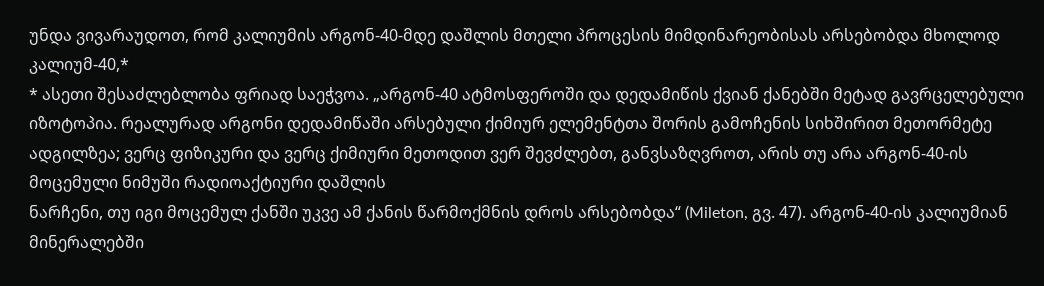უნდა ვივარაუდოთ, რომ კალიუმის არგონ-40-მდე დაშლის მთელი პროცესის მიმდინარეობისას არსებობდა მხოლოდ კალიუმ-40,*
* ასეთი შესაძლებლობა ფრიად საეჭვოა. „არგონ-40 ატმოსფეროში და დედამიწის ქვიან ქანებში მეტად გავრცელებული იზოტოპია. რეალურად არგონი დედამიწაში არსებული ქიმიურ ელემენტთა შორის გამოჩენის სიხშირით მეთორმეტე ადგილზეა; ვერც ფიზიკური და ვერც ქიმიური მეთოდით ვერ შევძლებთ, განვსაზღვროთ, არის თუ არა არგონ-40-ის მოცემული ნიმუში რადიოაქტიური დაშლის
ნარჩენი, თუ იგი მოცემულ ქანში უკვე ამ ქანის წარმოქმნის დროს არსებობდა“ (Mileton, გვ. 47). არგონ-40-ის კალიუმიან მინერალებში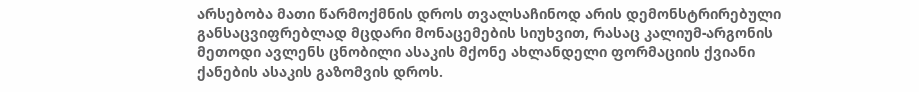არსებობა მათი წარმოქმნის დროს თვალსაჩინოდ არის დემონსტრირებული განსაცვიფრებლად მცდარი მონაცემების სიუხვით, რასაც კალიუმ-არგონის მეთოდი ავლენს ცნობილი ასაკის მქონე ახლანდელი ფორმაციის ქვიანი ქანების ასაკის გაზომვის დროს.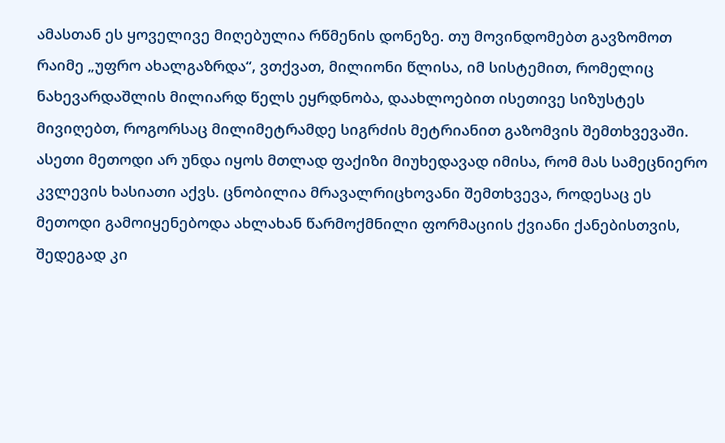ამასთან ეს ყოველივე მიღებულია რწმენის დონეზე. თუ მოვინდომებთ გავზომოთ რაიმე „უფრო ახალგაზრდა“, ვთქვათ, მილიონი წლისა, იმ სისტემით, რომელიც ნახევარდაშლის მილიარდ წელს ეყრდნობა, დაახლოებით ისეთივე სიზუსტეს მივიღებთ, როგორსაც მილიმეტრამდე სიგრძის მეტრიანით გაზომვის შემთხვევაში. ასეთი მეთოდი არ უნდა იყოს მთლად ფაქიზი მიუხედავად იმისა, რომ მას სამეცნიერო კვლევის ხასიათი აქვს. ცნობილია მრავალრიცხოვანი შემთხვევა, როდესაც ეს მეთოდი გამოიყენებოდა ახლახან წარმოქმნილი ფორმაციის ქვიანი ქანებისთვის, შედეგად კი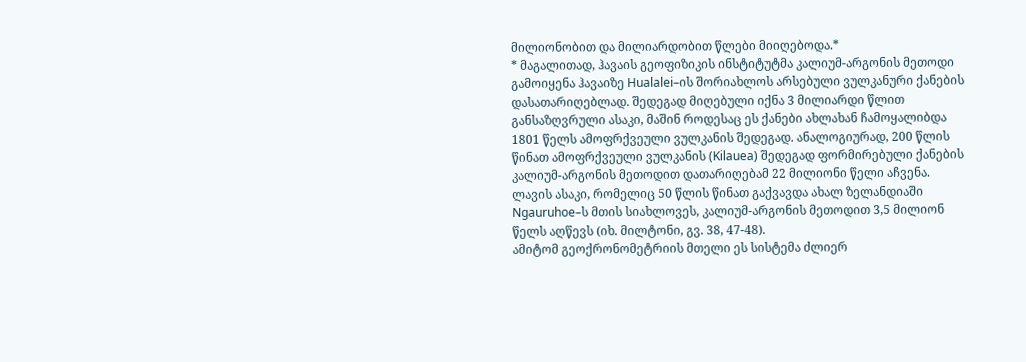მილიონობით და მილიარდობით წლები მიიღებოდა.*
* მაგალითად, ჰავაის გეოფიზიკის ინსტიტუტმა კალიუმ-არგონის მეთოდი გამოიყენა ჰავაიზე Hualalei–ის შორიახლოს არსებული ვულკანური ქანების დასათარიღებლად. შედეგად მიღებული იქნა 3 მილიარდი წლით განსაზღვრული ასაკი, მაშინ როდესაც ეს ქანები ახლახან ჩამოყალიბდა 1801 წელს ამოფრქვეული ვულკანის შედეგად. ანალოგიურად, 200 წლის წინათ ამოფრქვეული ვულკანის (Kilauea) შედეგად ფორმირებული ქანების კალიუმ-არგონის მეთოდით დათარიღებამ 22 მილიონი წელი აჩვენა. ლავის ასაკი, რომელიც 50 წლის წინათ გაქვავდა ახალ ზელანდიაში Ngauruhoe–ს მთის სიახლოვეს, კალიუმ-არგონის მეთოდით 3,5 მილიონ წელს აღწევს (იხ. მილტონი, გვ. 38, 47-48).
ამიტომ გეოქრონომეტრიის მთელი ეს სისტემა ძლიერ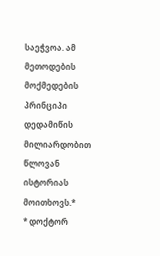საეჭვოა. ამ მეთოდების მოქმედების პრინციპი დედამიწის მილიარდობით წლოვან ისტორიას მოითხოვს.*
* დოქტორ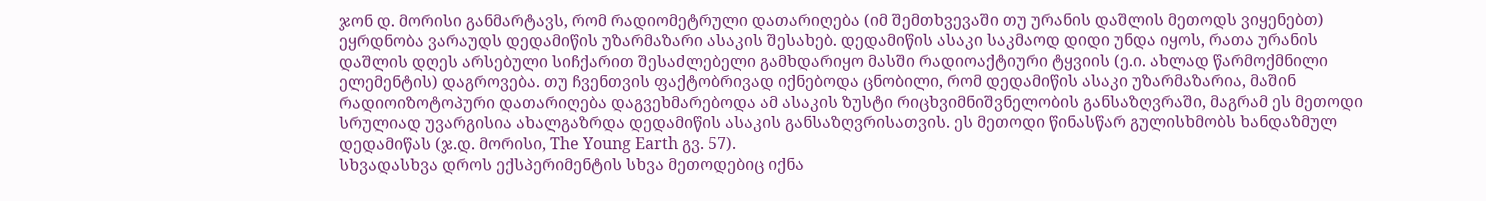ჯონ დ. მორისი განმარტავს, რომ რადიომეტრული დათარიღება (იმ შემთხვევაში თუ ურანის დაშლის მეთოდს ვიყენებთ) ეყრდნობა ვარაუდს დედამიწის უზარმაზარი ასაკის შესახებ. დედამიწის ასაკი საკმაოდ დიდი უნდა იყოს, რათა ურანის დაშლის დღეს არსებული სიჩქარით შესაძლებელი გამხდარიყო მასში რადიოაქტიური ტყვიის (ე.ი. ახლად წარმოქმნილი ელემენტის) დაგროვება. თუ ჩვენთვის ფაქტობრივად იქნებოდა ცნობილი, რომ დედამიწის ასაკი უზარმაზარია, მაშინ რადიოიზოტოპური დათარიღება დაგვეხმარებოდა ამ ასაკის ზუსტი რიცხვიმნიშვნელობის განსაზღვრაში, მაგრამ ეს მეთოდი სრულიად უვარგისია ახალგაზრდა დედამიწის ასაკის განსაზღვრისათვის. ეს მეთოდი წინასწარ გულისხმობს ხანდაზმულ დედამიწას (ჯ.დ. მორისი, The Young Earth გვ. 57).
სხვადასხვა დროს ექსპერიმენტის სხვა მეთოდებიც იქნა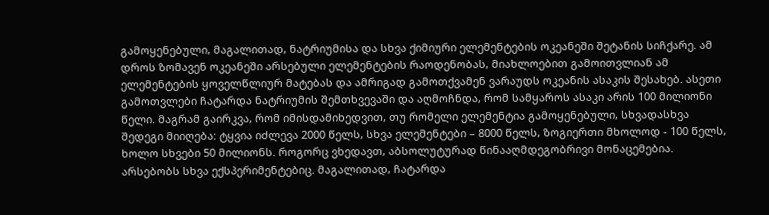გამოყენებული, მაგალითად, ნატრიუმისა და სხვა ქიმიური ელემენტების ოკეანეში შეტანის სიჩქარე. ამ დროს ზომავენ ოკეანეში არსებული ელემენტების რაოდენობას, მიახლოებით გამოითვლიან ამ ელემენტების ყოველწლიურ მატებას და ამრიგად გამოთქვამენ ვარაუდს ოკეანის ასაკის შესახებ. ასეთი გამოთვლები ჩატარდა ნატრიუმის შემთხვევაში და აღმოჩნდა, რომ სამყაროს ასაკი არის 100 მილიონი წელი. მაგრამ გაირკვა, რომ იმისდამიხედვით, თუ რომელი ელემენტია გამოყენებული, სხვადასხვა შედეგი მიიღება: ტყვია იძლევა 2000 წელს, სხვა ელემენტები – 8000 წელს, ზოგიერთი მხოლოდ - 100 წელს, ხოლო სხვები 50 მილიონს. როგორც ვხედავთ, აბსოლუტურად წინააღმდეგობრივი მონაცემებია.
არსებობს სხვა ექსპერიმენტებიც. მაგალითად, ჩატარდა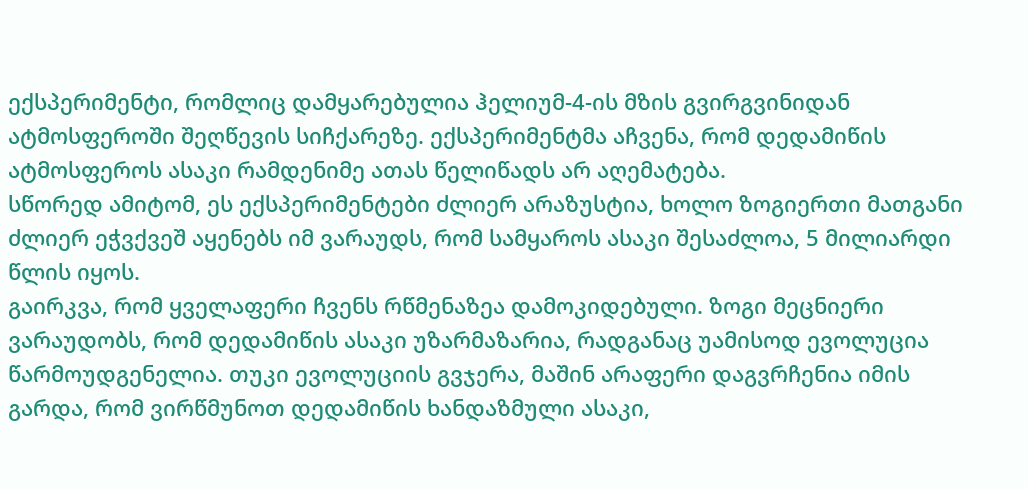ექსპერიმენტი, რომლიც დამყარებულია ჰელიუმ-4-ის მზის გვირგვინიდან ატმოსფეროში შეღწევის სიჩქარეზე. ექსპერიმენტმა აჩვენა, რომ დედამიწის ატმოსფეროს ასაკი რამდენიმე ათას წელიწადს არ აღემატება.
სწორედ ამიტომ, ეს ექსპერიმენტები ძლიერ არაზუსტია, ხოლო ზოგიერთი მათგანი ძლიერ ეჭვქვეშ აყენებს იმ ვარაუდს, რომ სამყაროს ასაკი შესაძლოა, 5 მილიარდი წლის იყოს.
გაირკვა, რომ ყველაფერი ჩვენს რწმენაზეა დამოკიდებული. ზოგი მეცნიერი ვარაუდობს, რომ დედამიწის ასაკი უზარმაზარია, რადგანაც უამისოდ ევოლუცია წარმოუდგენელია. თუკი ევოლუციის გვჯერა, მაშინ არაფერი დაგვრჩენია იმის გარდა, რომ ვირწმუნოთ დედამიწის ხანდაზმული ასაკი,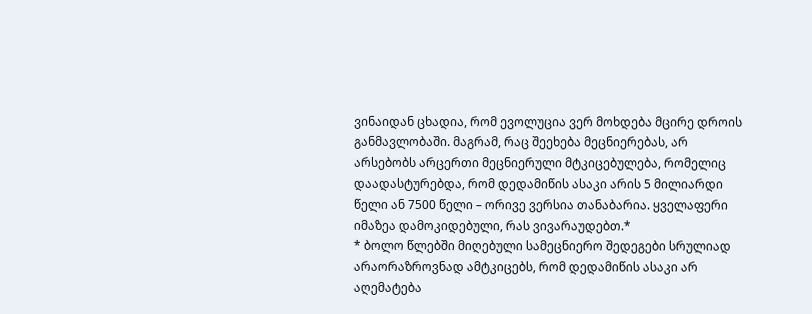ვინაიდან ცხადია, რომ ევოლუცია ვერ მოხდება მცირე დროის განმავლობაში. მაგრამ, რაც შეეხება მეცნიერებას, არ არსებობს არცერთი მეცნიერული მტკიცებულება, რომელიც დაადასტურებდა, რომ დედამიწის ასაკი არის 5 მილიარდი წელი ან 7500 წელი – ორივე ვერსია თანაბარია. ყველაფერი იმაზეა დამოკიდებული, რას ვივარაუდებთ.*
* ბოლო წლებში მიღებული სამეცნიერო შედეგები სრულიად არაორაზროვნად ამტკიცებს, რომ დედამიწის ასაკი არ აღემატება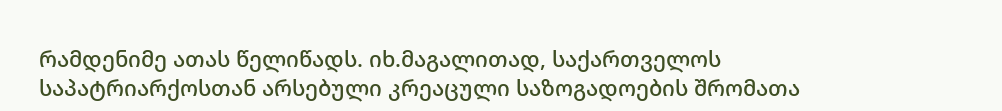რამდენიმე ათას წელიწადს. იხ.მაგალითად, საქართველოს საპატრიარქოსთან არსებული კრეაცული საზოგადოების შრომათა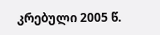კრებული 2005 წ.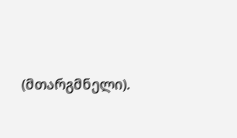(მთარგმნელი).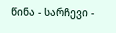წინა - სარჩევი -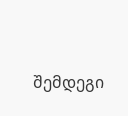შემდეგი